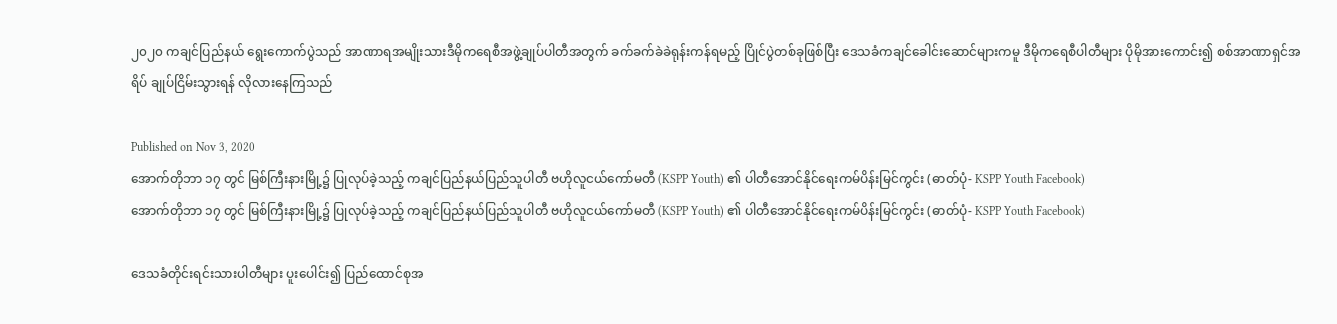၂၀၂၀ ကချင်ပြည်နယ် ရွေးကောက်ပွဲသည် အာဏာရအမျိုးသားဒီမိုကရေစီအဖွဲ့ချုပ်ပါတီအတွက် ခက်ခက်ခဲခဲရုန်းကန်ရမည့် ပြိုင်ပွဲတစ်ခုဖြစ်ပြီး ဒေသခံကချင်ခေါင်းဆောင်များကမူ ဒီမိုကရေစီပါတီများ ပိုမိုအားကောင်း၍ စစ်အာဏာရှင်အရိပ် ချုပ်ငြိမ်းသွားရန် လိုလားနေကြသည်

Published on Nov 3, 2020
အောက်တိုဘာ ၁၇ တွင် မြစ်ကြီးနားမြို့၌ ပြုလုပ်ခဲ့သည့် ကချင်ပြည်နယ်ပြည်သူပါတီ ဗဟိုလူငယ်ကော်မတီ (KSPP Youth) ၏ ပါတီအောင်နိုင်ရေးကမ်ပိန်းမြင်ကွင်း (ဓာတ်ပုံ- KSPP Youth Facebook)
အောက်တိုဘာ ၁၇ တွင် မြစ်ကြီးနားမြို့၌ ပြုလုပ်ခဲ့သည့် ကချင်ပြည်နယ်ပြည်သူပါတီ ဗဟိုလူငယ်ကော်မတီ (KSPP Youth) ၏ ပါတီအောင်နိုင်ရေးကမ်ပိန်းမြင်ကွင်း (ဓာတ်ပုံ- KSPP Youth Facebook)

ဒေသခံတိုင်းရင်းသားပါတီများ ပူးပေါင်း၍ ပြည်ထောင်စုအ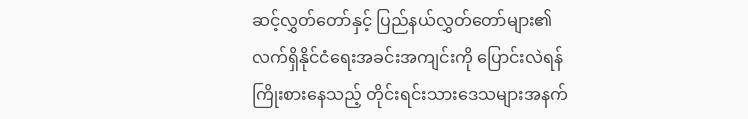ဆင့်လွှတ်တော်နှင့် ပြည်နယ်လွှတ်တော်များ၏ လက်ရှိနိုင်ငံရေးအခင်းအကျင်းကို ပြောင်းလဲရန် ကြိုးစားနေသည့် တိုင်းရင်းသားဒေသများအနက်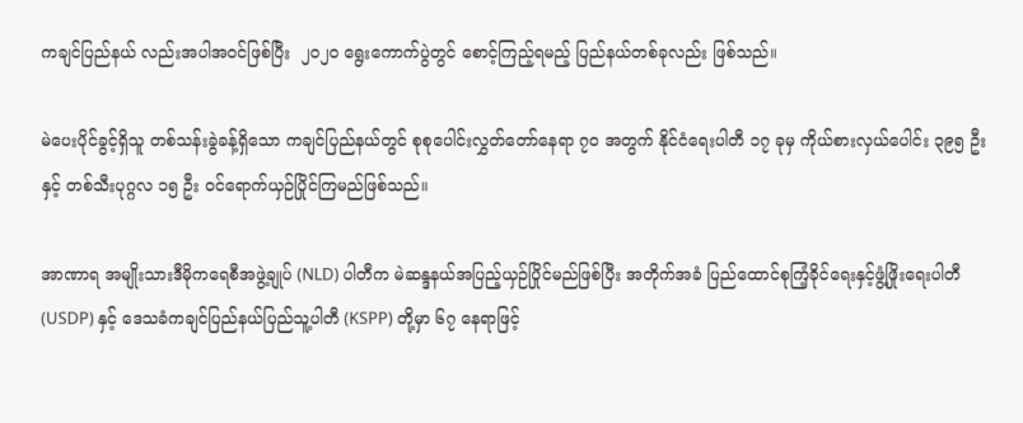ကချင်ပြည်နယ် လည်းအပါအဝင်ဖြစ်ပြီး  ၂၀၂၀ ရွေးကောက်ပွဲတွင် စောင့်ကြည့်ရမည့် ပြည်နယ်တစ်ခုလည်း ဖြစ်သည်။

မဲပေးပိုင်ခွင့်ရှိသူ တစ်သန်းခွဲခန့်ရှိသော ကချင်ပြည်နယ်တွင် စုစုပေါင်းလွှတ်တော်နေရာ ၇၀ အတွက် နိုင်ငံရေးပါတီ ၁၇ ခုမှ ကိုယ်စားလှယ်ပေါင်း ၃၉၅ ဦးနှင့် တစ်သီးပုဂ္ဂလ ၁၅ ဦး ဝင်ရောက်ယှဉ်ပြိုင်ကြမည်ဖြစ်သည်။

အာဏာရ အမျိုးသားဒီမိုကရေစီအဖွဲ့ချုပ် (NLD) ပါတီက မဲဆန္ဒနယ်အပြည့်ယှဉ်ပြိုင်မည်ဖြစ်ပြီး အတိုက်အခံ ပြည်ထောင်စုကြံ့ခိုင်ရေးနှင့်ဖွံ့ဖြိုးရေးပါတီ (USDP) နှင့် ဒေသခံကချင်ပြည်နယ်ပြည်သူ့ပါတီ (KSPP) တို့မှာ ၆၇ နေရာဖြင့်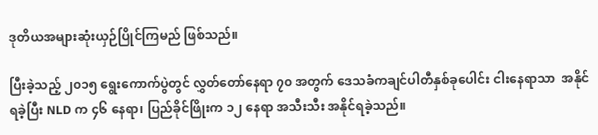ဒုတိယအများဆုံးယှဉ်ပြိုင်ကြမည် ဖြစ်သည်။

ပြီးခဲ့သည့် ၂၀၁၅ ရွေးကောက်ပွဲတွင် လွှတ်တော်နေရာ ၇၀ အတွက် ဒေသခံကချင်ပါတီနှစ်ခုပေါင်း ငါးနေရာသာ  အနိုင်ရခဲ့ပြီး NLD က ၄၆ နေရာ၊ ပြည်ခိုင်ဖြိုးက ၁၂ နေရာ အသီးသီး အနိုင်ရခဲ့သည်။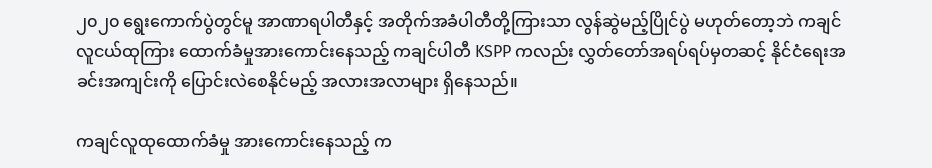၂၀၂၀ ရွေးကောက်ပွဲတွင်မူ အာဏာရပါတီနှင့် အတိုက်အခံပါတီတို့ကြားသာ လွန်ဆွဲမည့်ပြိုင်ပွဲ မဟုတ်တော့ဘဲ ကချင်လူငယ်ထုကြား ထောက်ခံမှုအားကောင်းနေသည့် ကချင်ပါတီ KSPP ကလည်း လွှတ်တော်အရပ်ရပ်မှတဆင့် နိုင်ငံရေးအခင်းအကျင်းကို ပြောင်းလဲစေနိုင်မည့် အလားအလာများ ရှိနေသည်။

ကချင်လူထုထောက်ခံမှု အားကောင်းနေသည့် က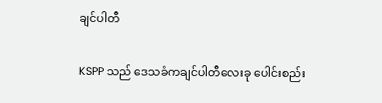ချင်ပါတီ

KSPP သည် ဒေသခံကချင်ပါတီလေးခု ပေါင်းစည်း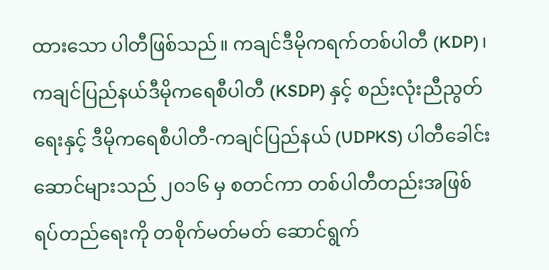ထားသော ပါတီဖြစ်သည်။ ကချင်ဒီမိုကရက်တစ်ပါတီ (KDP)၊ ကချင်ပြည်နယ်ဒီမိုကရေစီပါတီ (KSDP) နှင့် စည်းလုံးညီညွတ်ရေးနှင့် ဒီမိုကရေစီပါတီ-ကချင်ပြည်နယ် (UDPKS) ပါတီခေါင်းဆောင်များသည် ၂၀၁၆ မှ စတင်ကာ တစ်ပါတီတည်းအဖြစ် ရပ်တည်ရေးကို တစိုက်မတ်မတ် ဆောင်ရွက်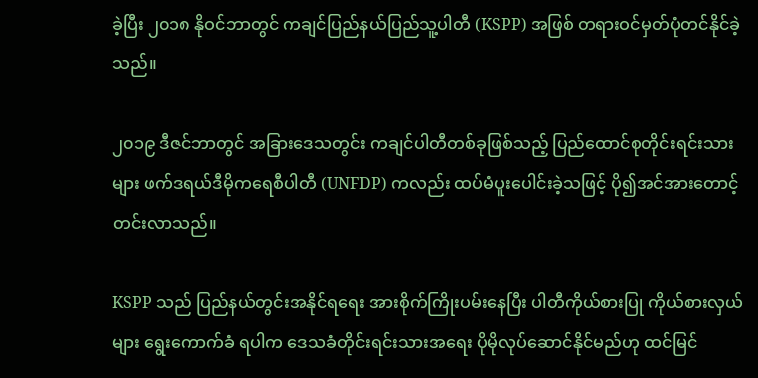ခဲ့ပြီး ၂၀၁၈ နိုဝင်ဘာတွင် ကချင်ပြည်နယ်ပြည်သူ့ပါတီ (KSPP) အဖြစ် တရားဝင်မှတ်ပုံတင်နိုင်ခဲ့သည်။

၂၀၁၉ ဒီဇင်ဘာတွင် အခြားဒေသတွင်း ကချင်ပါတီတစ်ခုဖြစ်သည့် ပြည်ထောင်စုတိုင်းရင်းသားများ ဖက်ဒရယ်ဒီမိုကရေစီပါတီ (UNFDP) ကလည်း ထပ်မံပူးပေါင်းခဲ့သဖြင့် ပို၍အင်အားတောင့်တင်းလာသည်။

KSPP သည် ပြည်နယ်တွင်းအနိုင်ရရေး အားစိုက်ကြိုးပမ်းနေပြီး ပါတီကိုယ်စားပြု ကိုယ်စားလှယ်များ ရွေးကောက်ခံ ရပါက ဒေသခံတိုင်းရင်းသားအရေး ပိုမိုလုပ်ဆောင်နိုင်မည်ဟု ထင်မြင်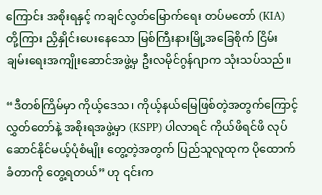ကြောင်း အစိုးရနှင့် ကချင်လွတ်မြောက်ရေး တပ်မတော် (KIA) တို့ကြား ညှိနှိုင်းပေးနေသော မြစ်ကြီးနားမြို့အခြေစိုက် ငြိမ်းချမ်းရေးအကျိုးဆောင်အဖွဲ့မှ ဦးလမိုင်ဂွန်ဂျာက သုံးသပ်သည်။

“ဒီတစ်ကြိမ်မှာ ကိုယ့်ဒေသ၊ ကိုယ့်နယ်မြေဖြစ်တဲ့အတွက်ကြောင့် လွှတ်တော်နဲ့ အစိုးရအဖွဲ့မှာ (KSPP) ပါလာရင် ကိုယ်ဖိရင်ဖိ လုပ်ဆောင်နိုင်မယ့်ပုံစံမျိုး တွေ့တဲ့အတွက် ပြည်သူလူထုက ပိုထောက်ခံတာကို တွေ့ရတယ်” ဟု ၎င်းက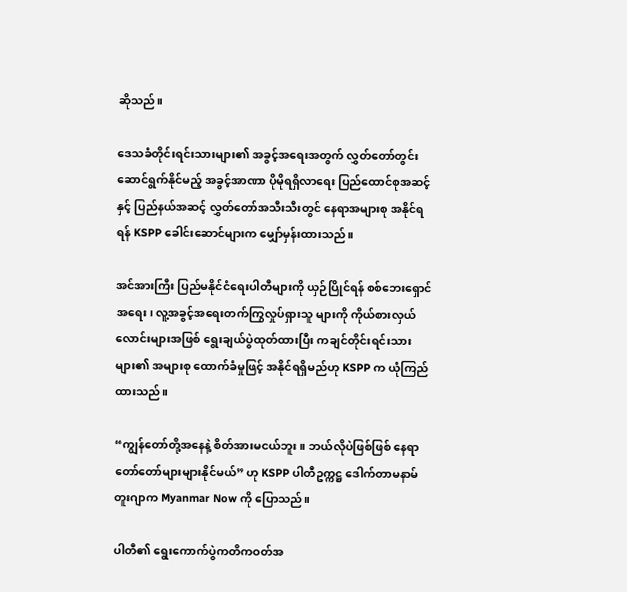ဆိုသည်။

ဒေသခံတိုင်းရင်းသားများ၏ အခွင့်အရေးအတွက် လွှတ်တော်တွင်းဆောင်ရွက်နိုင်မည့် အခွင့်အာဏာ ပိုမိုရရှိလာရေး ပြည်ထောင်စုအဆင့်နှင့် ပြည်နယ်အဆင့် လွှတ်တော်အသီးသီးတွင် နေရာအများစု အနိုင်ရရန် KSPP ခေါင်းဆောင်များက မျှော်မှန်းထားသည်။

အင်အားကြီး ပြည်မနိုင်ငံရေးပါတီများကို ယှဉ်ပြိုင်ရန် စစ်ဘေးရှောင်အရေး၊ လူ့အခွင့်အရေးတက်ကြွလှုပ်ရှားသူ များကို ကိုယ်စားလှယ်လောင်းများအဖြစ် ရွေးချယ်ပွဲထုတ်ထားပြီး ကချင်တိုင်းရင်းသားများ၏ အများစု ထောက်ခံမှုဖြင့် အနိုင်ရရှိမည်ဟု KSPP က ယုံကြည်ထားသည်။

“ကျွန်တော်တို့အနေနဲ့ စိတ်အားမငယ်ဘူး။ ဘယ်လိုပဲဖြစ်ဖြစ် နေရာတော်တော်များများနိုင်မယ်” ဟု KSPP ပါတီဥက္ကဋ္ဌ ဒေါက်တာမနာမ်တူးဂျာက Myanmar Now ကို ပြောသည်။

ပါတီ၏ ရွေးကောက်ပွဲကတိကဝတ်အ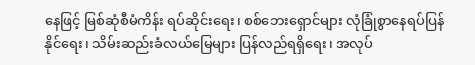နေဖြင့် မြစ်ဆုံစီမံကိန်း ရပ်ဆိုင်းရေး၊ စစ်ဘေးရှောင်များ လုံခြုံစွာနေရပ်ပြန်နိုင်ရေး၊ သိမ်းဆည်းခံလယ်မြေများ ပြန်လည်ရရှိရေး၊ အလုပ်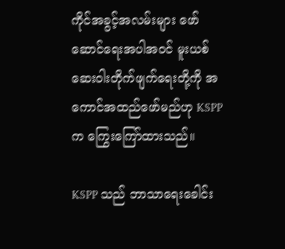ကိုင်အခွင့်အလမ်းများ ဖော်ဆောင်ရေးအပါအဝင် မူးယစ်ဆေးဝါးတိုက်ဖျက်ရေးတို့ကို အကောင်အထည်ဖော်မည်ဟု KSPP က ကြွေးကြော်ထားသည်။

KSPP သည် ဘာသာရေးခေါင်း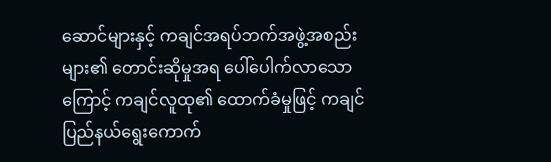ဆောင်များနှင့် ကချင်အရပ်ဘက်အဖွဲ့အစည်းများ၏ တောင်းဆိုမှုအရ ပေါ်ပေါက်လာသောကြောင့် ကချင်လူထု၏ ထောက်ခံမှုဖြင့် ကချင်ပြည်နယ်ရွေးကောက်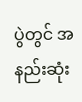ပွဲတွင် အနည်းဆုံး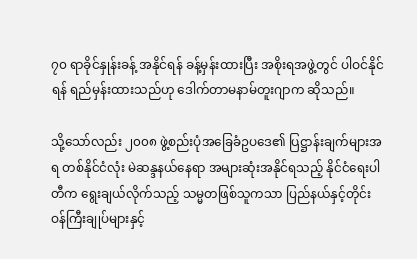၇၀ ရာခိုင်နှုန်းခန့် အနိုင်ရန် ခန့်မှန်းထားပြီး အစိုးရအဖွဲ့တွင် ပါဝင်နိုင်ရန် ရည်မှန်းထားသည်ဟု ဒေါက်တာမနာမ်တူးဂျာက ဆိုသည်။

သို့သော်လည်း ၂၀၀၈ ဖွဲ့စည်းပုံအခြေခံဥပဒေ၏ ပြဋ္ဌာန်းချက်များအရ တစ်နိုင်ငံလုံး မဲဆန္ဒနယ်နေရာ အများဆုံးအနိုင်ရသည့် နိုင်ငံရေးပါတီက ရွေးချယ်လိုက်သည့် သမ္မတဖြစ်သူကသာ ပြည်နယ်နှင့်တိုင်း ဝန်ကြီးချုပ်များနှင့်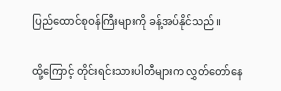ပြည်ထောင်စုဝန်ကြီးများကို ခန့်အပ်နိုင်သည်။

ထို့ကြောင့် တိုင်းရင်းသားပါတီများက လွှတ်တော်နေ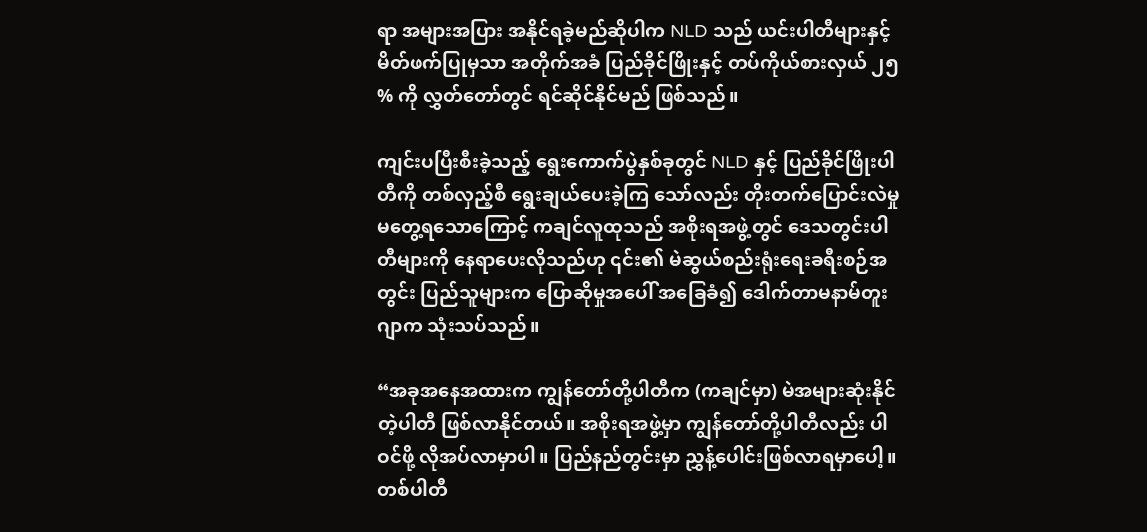ရာ အများအပြား အနိုင်ရခဲ့မည်ဆိုပါက NLD သည် ယင်းပါတီများနှင့် မိတ်ဖက်ပြုမှသာ အတိုက်အခံ ပြည်ခိုင်ဖြိုးနှင့် တပ်ကိုယ်စားလှယ် ၂၅ % ကို လွှတ်တော်တွင် ရင်ဆိုင်နိုင်မည် ဖြစ်သည်။

ကျင်းပပြီးစီးခဲ့သည့် ရွေးကောက်ပွဲနှစ်ခုတွင် NLD နှင့် ပြည်ခိုင်ဖြိုးပါတီကို တစ်လှည့်စီ ရွေးချယ်ပေးခဲ့ကြ သော်လည်း တိုးတက်ပြောင်းလဲမှု မတွေ့ရသောကြောင့် ကချင်လူထုသည် အစိုးရအဖွဲ့တွင် ဒေသတွင်းပါတီများကို နေရာပေးလိုသည်ဟု ၎င်း၏ မဲဆွယ်စည်းရုံးရေးခရီးစဉ်အတွင်း ပြည်သူများက ပြောဆိုမှုအပေါ် အခြေခံ၍ ဒေါက်တာမနာမ်တူးဂျာက သုံးသပ်သည်။

“အခုအနေအထားက ကျွန်တော်တို့ပါတီက (ကချင်မှာ) မဲအများဆုံးနိုင်တဲ့ပါတီ ဖြစ်လာနိုင်တယ်။ အစိုးရအဖွဲ့မှာ ကျွန်တော်တို့ပါတီလည်း ပါဝင်ဖို့ လိုအပ်လာမှာပါ။ ပြည်နည်တွင်းမှာ ညွှန့်ပေါင်းဖြစ်လာရမှာပေါ့။ တစ်ပါတီ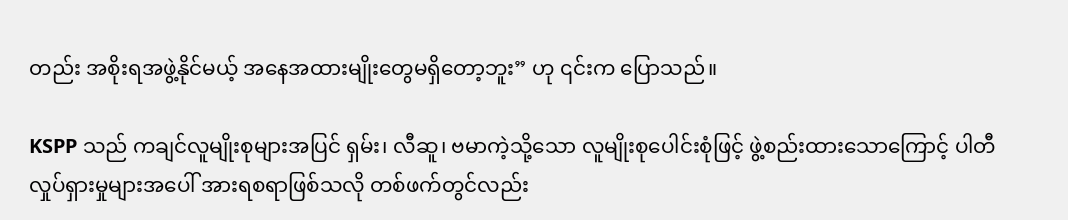တည်း အစိုးရအဖွဲ့နိုင်မယ့် အနေအထားမျိုးတွေမရှိတော့ဘူး” ဟု ၎င်းက ပြောသည်။

KSPP သည် ကချင်လူမျိုးစုများအပြင် ရှမ်း၊ လီဆူ၊ ဗမာကဲ့သို့သော လူမျိုးစုပေါင်းစုံဖြင့် ဖွဲ့စည်းထားသောကြောင့် ပါတီလှုပ်ရှားမှုများအပေါ် အားရစရာဖြစ်သလို တစ်ဖက်တွင်လည်း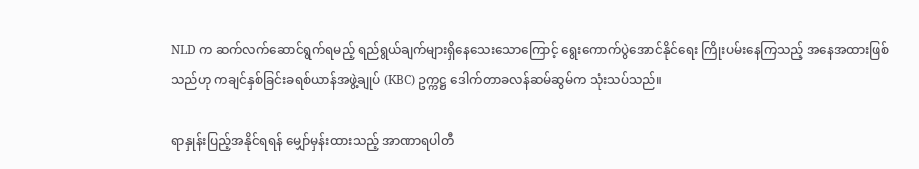NLD က ဆက်လက်ဆောင်ရွက်ရမည့် ရည်ရွယ်ချက်များရှိနေသေးသောကြောင့် ရွေးကောက်ပွဲအောင်နိုင်ရေး ကြိုးပမ်းနေကြသည့် အနေအထားဖြစ်သည်ဟု ကချင်နှစ်ခြင်းခရစ်ယာန်အဖွဲ့ချုပ် (KBC) ဥက္ကဋ္ဌ ဒေါက်တာခလန်ဆမ်ဆွမ်က သုံးသပ်သည်။

ရာနှုန်းပြည့်အနိုင်ရရန် မျှော်မှန်းထားသည့် အာဏာရပါတီ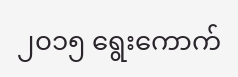၂၀၁၅ ရွေးကောက်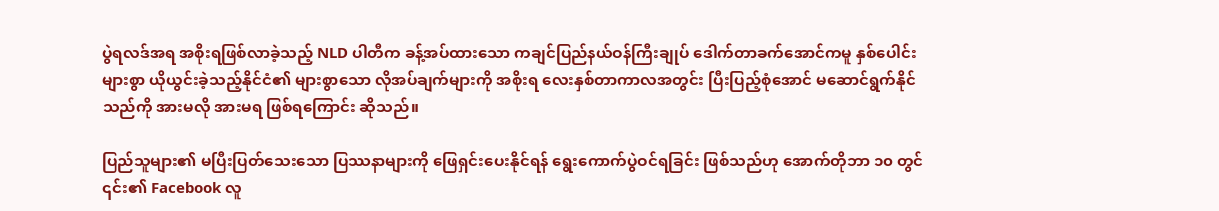ပွဲရလဒ်အရ အစိုးရဖြစ်လာခဲ့သည့် NLD ပါတီက ခန့်အပ်ထားသော ကချင်ပြည်နယ်ဝန်ကြီးချုပ် ဒေါက်တာခက်အောင်ကမူ နှစ်ပေါင်းများစွာ ယိုယွင်းခဲ့သည့်နိုင်ငံ၏ များစွာသော လိုအပ်ချက်များကို အစိုးရ လေးနှစ်တာကာလအတွင်း ပြီးပြည့်စုံအောင် မဆောင်ရွက်နိုင်သည်ကို အားမလို အားမရ ဖြစ်ရကြောင်း ဆိုသည်။

ပြည်သူများ၏ မပြီးပြတ်သေးသော ပြဿနာများကို ဖြေရှင်းပေးနိုင်ရန် ရွေးကောက်ပွဲဝင်ရခြင်း ဖြစ်သည်ဟု အောက်တိုဘာ ၁၀ တွင် ၎င်း၏ Facebook လူ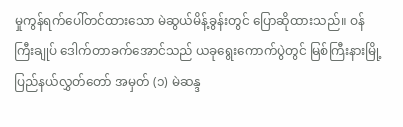မှုကွန်ရက်ပေါ်တင်ထားသော မဲဆွယ်မိန့်ခွန်းတွင် ပြောဆိုထားသည်။ ဝန်ကြီးချုပ် ဒေါက်တာခက်အောင်သည် ယခုရွေးကောက်ပွဲတွင် မြစ်ကြီးနားမြို့ ပြည်နယ်လွှတ်တော် အမှတ် (၁) မဲဆန္ဒ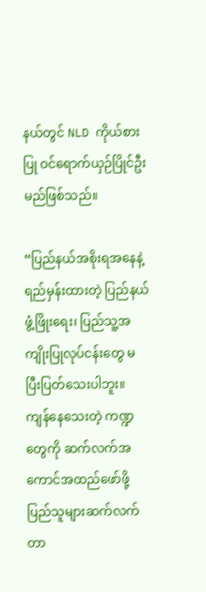နယ်တွင် NLD ကိုယ်စားပြု ဝင်ရောက်ယှဉ်ပြိုင်ဦးမည်ဖြစ်သည်။

“ပြည်နယ်အစိုးရအနေနဲ့ ရည်မှန်းထားတဲ့ ပြည်နယ်ဖွံ့ဖြိုးရေး၊ ပြည်သူ့အကျိုးပြုလုပ်ငန်းတွေ မပြီးပြတ်သေးပါဘူး။ ကျန်နေသေးတဲ့ ကဏ္ဍတွေကို ဆက်လက်အကောင်အထည်ဖော်ဖို့ ပြည်သူများဆက်လက်တာ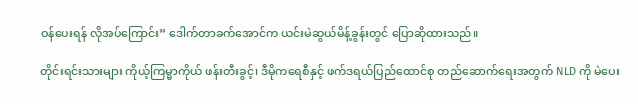ဝန်ပေးရန် လိုအပ်ကြောင်း” ဒေါက်တာခက်အောင်က ယင်းမဲဆွယ်မိန့်ခွန်းတွင် ပြောဆိုထားသည်။

တိုင်းရင်းသားများ ကိုယ့်ကြမ္မာကိုယ် ဖန်းတီးခွင့်၊ ဒီမိုကရေစီနှင့် ဖက်ဒရယ်ပြည်ထောင်စု တည်ဆောက်ရေးအတွက် NLD ကို မဲပေး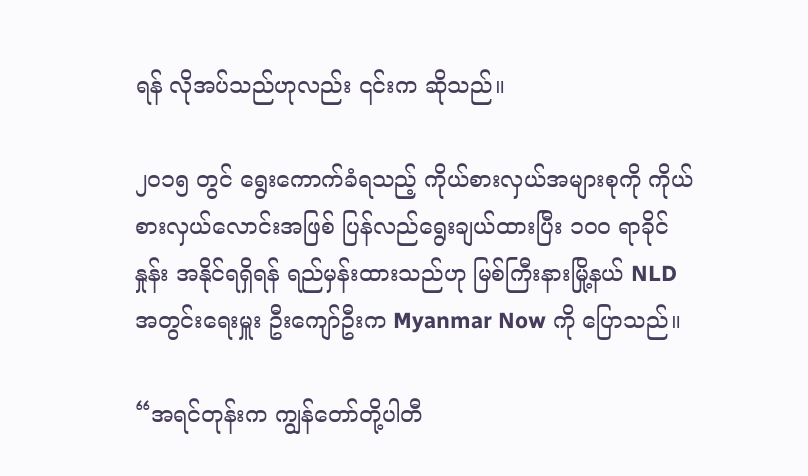ရန် လိုအပ်သည်ဟုလည်း ၎င်းက ဆိုသည်။

၂၀၁၅ တွင် ရွေးကောက်ခံရသည့် ကိုယ်စားလှယ်အများစုကို ကိုယ်စားလှယ်လောင်းအဖြစ် ပြန်လည်ရွေးချယ်ထားပြီး ၁၀၀ ရာခိုင်နှုန်း အနိုင်ရရှိရန် ရည်မှန်းထားသည်ဟု မြစ်ကြီးနားမြို့နယ် NLD အတွင်းရေးမှူး ဦးကျော်ဦးက Myanmar Now ကို ပြောသည်။

“အရင်တုန်းက ကျွန်တော်တို့ပါတီ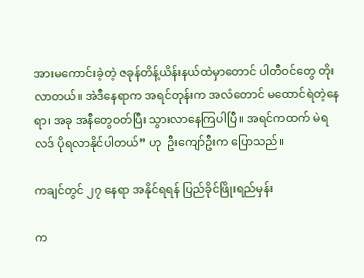အားမကောင်းခဲ့တဲ့ ဇခုန်တိန့်ယိန်းနယ်ထဲမှာတောင် ပါတီဝင်တွေ တိုးလာတယ်။ အဲဒီနေရာက အရင်တုန်းက အလံတောင် မထောင်ရဲတဲ့နေရာ၊ အခု အနီတွေဝတ်ပြီး သွားလာနေကြပါပြီ။ အရင်ကထက် မဲရလဒ် ပိုရလာနိုင်ပါတယ်” ဟု  ဦးကျော်ဦးက ပြောသည်။

ကချင်တွင် ၂၇ နေရာ အနိုင်ရရန် ပြည်ခိုင်ဖြိုးရည်မှန်း

က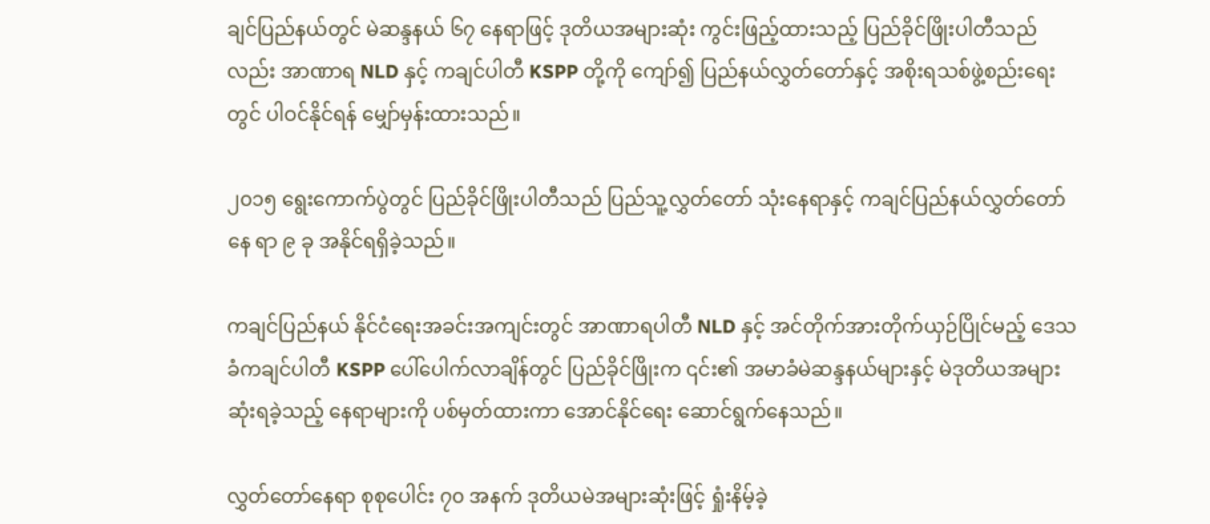ချင်ပြည်နယ်တွင် မဲဆန္ဒနယ် ၆၇ နေရာဖြင့် ဒုတိယအများဆုံး ကွင်းဖြည့်ထားသည့် ပြည်ခိုင်ဖြိုးပါတီသည်လည်း အာဏာရ NLD နှင့် ကချင်ပါတီ KSPP တို့ကို ကျော်၍ ပြည်နယ်လွှတ်တော်နှင့် အစိုးရသစ်ဖွဲ့စည်းရေးတွင် ပါဝင်နိုင်ရန် မျှော်မှန်းထားသည်။

၂၀၁၅ ရွေးကောက်ပွဲတွင် ပြည်ခိုင်ဖြိုးပါတီသည် ပြည်သူ့လွှတ်တော် သုံးနေရာနှင့် ကချင်ပြည်နယ်လွှတ်တော်နေ ရာ ၉ ခု အနိုင်ရရှိခဲ့သည်။

ကချင်ပြည်နယ် နိုင်ငံရေးအခင်းအကျင်းတွင် အာဏာရပါတီ NLD နှင့် အင်တိုက်အားတိုက်ယှဉ်ပြိုင်မည့် ဒေသခံကချင်ပါတီ KSPP ပေါ်ပေါက်လာချိန်တွင် ပြည်ခိုင်ဖြိုးက ၎င်း၏ အမာခံမဲဆန္ဒနယ်များနှင့် မဲဒုတိယအများဆုံးရခဲ့သည့် နေရာများကို ပစ်မှတ်ထားကာ အောင်နိုင်ရေး ဆောင်ရွက်နေသည်။

လွှတ်တော်နေရာ စုစုပေါင်း ၇၀ အနက် ဒုတိယမဲအများဆုံးဖြင့် ရှုံးနိမ့်ခဲ့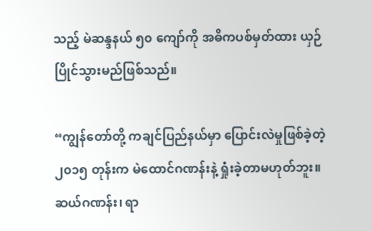သည့် မဲဆန္ဒနယ် ၅၀ ကျော်ကို အဓိကပစ်မှတ်ထား ယှဉ်ပြိုင်သွားမည်ဖြစ်သည်။

“ကျွန်တော်တို့ ကချင်ပြည်နယ်မှာ ပြောင်းလဲမှုဖြစ်ခဲ့တဲ့ ၂၀၁၅ တုန်းက မဲထောင်ဂဏန်းနဲ့ ရှုံးခဲ့တာမဟုတ်ဘူး။ ဆယ်ဂဏန်း၊ ရာ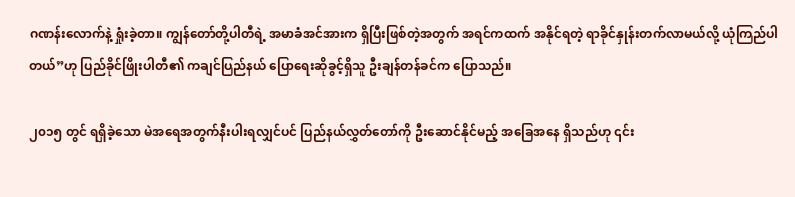ဂဏန်းလောက်နဲ့ ရှုံးခဲ့တာ။ ကျွန်တော်တို့ပါတီရဲ့ အမာခံအင်အားက ရှိပြီးဖြစ်တဲ့အတွက် အရင်ကထက် အနိုင်ရတဲ့ ရာခိုင်နှုန်းတက်လာမယ်လို့ ယုံကြည်ပါတယ်”ဟု ပြည်ခိုင်ဖြိုးပါတီ၏ ကချင်ပြည်နယ် ပြောရေးဆိုခွင့်ရှိသူ ဦးချန်တန်ခင်က ပြောသည်။

၂၀၁၅ တွင် ရရှိခဲ့သော မဲအရေအတွက်နီးပါးရလျှင်ပင် ပြည်နယ်လွှတ်တော်ကို ဦးဆောင်နိုင်မည့် အခြေအနေ ရှိသည်ဟု ၎င်း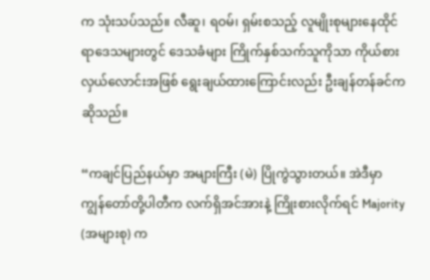က သုံးသပ်သည်။ လီဆူ၊ ရဝမ်၊ ရှမ်းစသည့် လူမျိုးစုများနေထိုင်ရာဒေသများတွင် ဒေသခံများ ကြိုက်နှစ်သက်သူကိုသာ ကိုယ်စားလှယ်လောင်းအဖြစ် ရွေးချယ်ထားကြောင်းလည်း ဦးချန်တန်ခင်က ဆိုသည်။

“ကချင်ပြည်နယ်မှာ အများကြီး (မဲ) ပြိုကွဲသွားတယ်။ အဲဒီမှာ ကျွန်တော်တို့ပါတီက လက်ရှိအင်အားနဲ့ ကြိုးစားလိုက်ရင် Majority (အများစု) က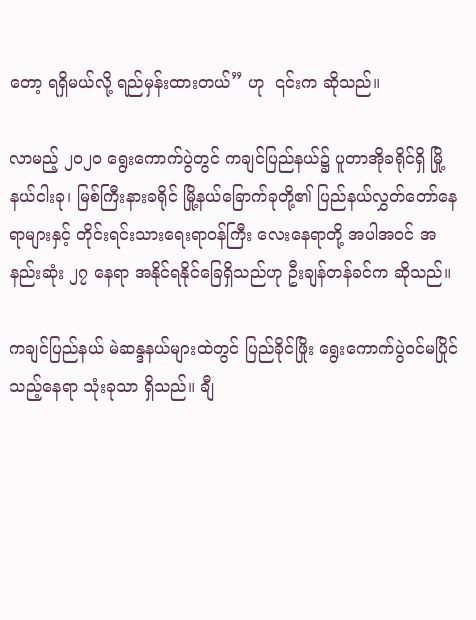တော့ ရရှိမယ်လို့ ရည်မှန်းထားတယ်” ဟု  ၎င်းက ဆိုသည်။

လာမည့် ၂၀၂၀ ရွေးကောက်ပွဲတွင် ကချင်ပြည်နယ်၌ ပူတာအိုခရိုင်ရှိ မြို့နယ်ငါးခု၊ မြစ်ကြီးနားခရိုင်‌ မြို့နယ်ခြောက်ခုတို့၏ ပြည်နယ်လွှတ်တော်နေရာများနှင့် တိုင်းရင်းသားရေးရာဝန်ကြီး လေးနေရာတို့ အပါအဝင် အနည်းဆုံး ၂၇ နေရာ အနိုင်ရနိုင်ခြေရှိသည်ဟု ဦးချန်တန်ခင်က ဆိုသည်။

ကချင်ပြည်နယ် မဲဆန္ဒနယ်များထဲတွင် ပြည်ခိုင်ဖြိုး ရွေးကောက်ပွဲဝင်မပြိုင်သည့်နေရာ သုံးခုသာ ရှိသည်။ ချီ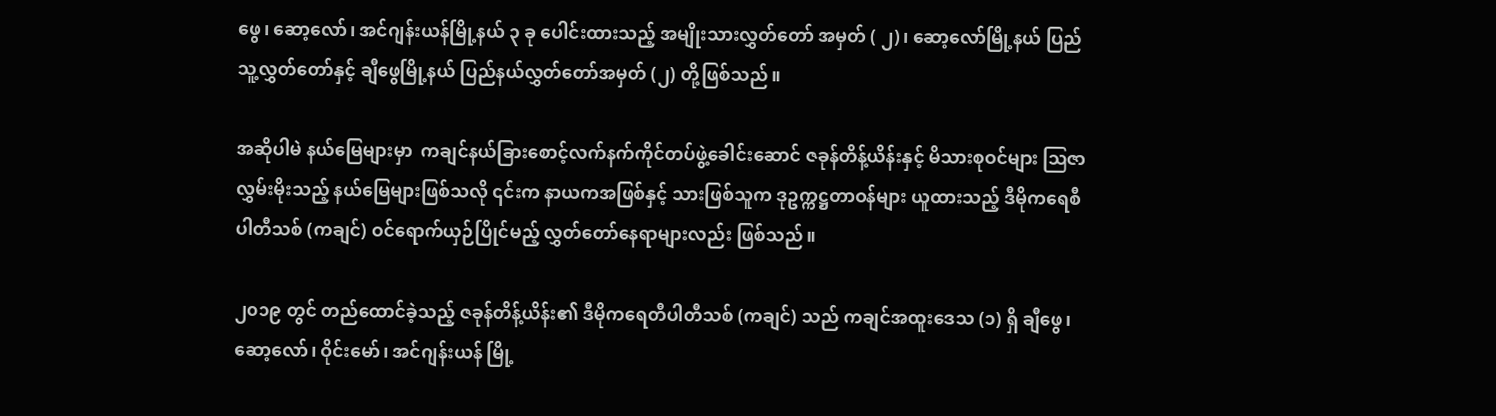ဖွေ၊ ဆော့လော်၊ အင်ဂျန်းယန်မြို့နယ် ၃ ခု ပေါင်းထားသည့် အမျိုးသားလွှတ်တော် အမှတ် ( ၂)၊ ဆော့လော်မြို့နယ် ပြည်သူ့လွှတ်တော်နှင့် ချီဖွေမြို့နယ် ပြည်နယ်လွှတ်တော်အမှတ် (၂) တို့ဖြစ်သည်။

အဆိုပါမဲ နယ်မြေများမှာ  ကချင်နယ်ခြားစောင့်လက်နက်ကိုင်တပ်ဖွဲ့ခေါင်းဆောင် ဇခုန်တိန့်ယိန်းနှင့် မိသားစုဝင်များ ဩဇာလွှမ်းမိုးသည့် နယ်မြေများဖြစ်သလို ၎င်းက နာယကအဖြစ်နှင့် သားဖြစ်သူက ဒုဥက္ကဋ္ဌတာဝန်များ ယူထားသည့် ဒီမိုကရေစီပါတီသစ် (ကချင်) ဝင်ရောက်ယှဉ်ပြိုင်မည့် လွှတ်တော်နေရာများလည်း ဖြစ်သည်။

၂၀၁၉ တွင် တည်ထောင်ခဲ့သည့် ဇခုန်တိန့်ယိန်း၏ ဒီမိုကရေတီပါတီသစ် (ကချင်) သည် ကချင်အထူးဒေသ (၁) ရှိ ချီဖွေ၊ ဆော့လော်၊ ဝိုင်းမော်၊ အင်ဂျန်းယန် မြို့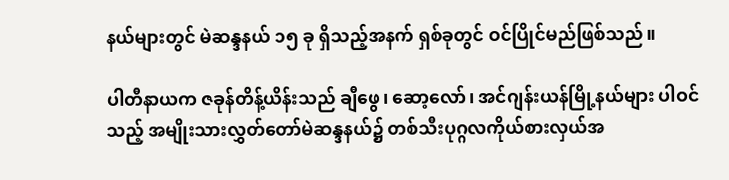နယ်များတွင် မဲဆန္ဒနယ် ၁၅ ခု ရှိသည့်အနက် ရှစ်ခုတွင် ဝင်ပြိုင်မည်ဖြစ်သည်။

ပါတီနာယက ဇခုန်တိန့်ယိန်းသည် ချီဖွေ၊ ဆော့လော်၊ အင်ဂျန်းယန်မြို့နယ်များ ပါဝင်သည့် အမျိုးသားလွှတ်တော်မဲဆန္ဒနယ်၌ တစ်သီးပုဂ္ဂလကိုယ်စားလှယ်အ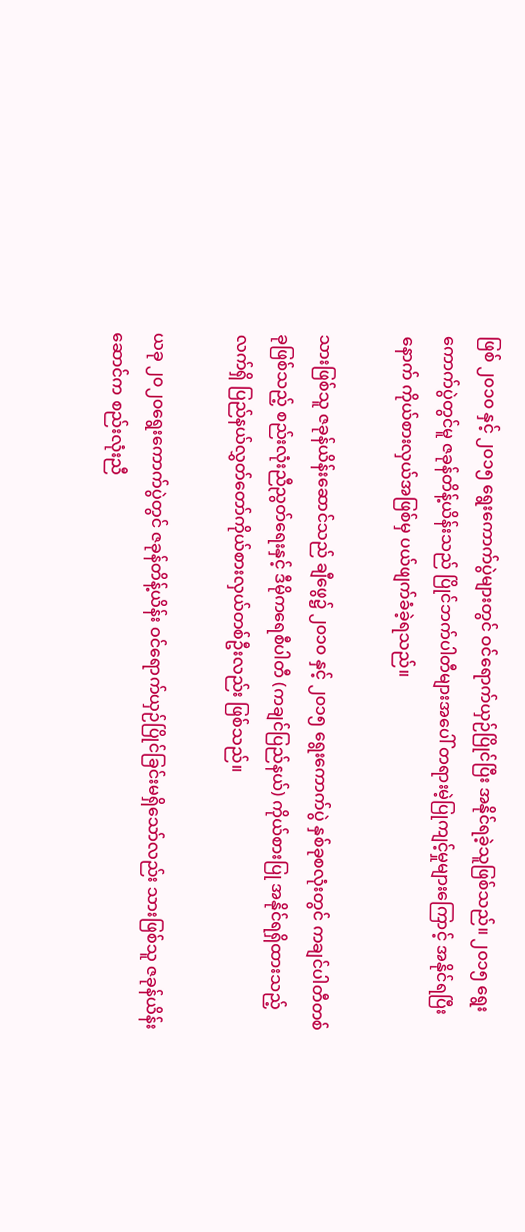ဖြစ် ၂၀၁၀ နှင့် ၂၀၁၅ ရွေးကောက်ပွဲများတွင် ဝင်ရောက်ယှဉ်ပြိုင်ပြီး အနိုင်ရခဲ့သူဖြစ်သည်။ ၂၀၁၅ ရွေးကောက်ပွဲတွင်မူ ဇခုန်တိန့်ယိန်းသည် ပြိုင်ဘက်ပါတီများအပေါ် တရားမဲ့ပြုကျင့်မှုများကြောင့် အနိုင်ရပြီးနောက် ကိုယ်စားလှယ်အဖြစ်မှ ပယ်ဖျက်ခံခဲ့ရသည်။

သားဖြစ်သူ ဇခုန်ယိန်းဆောင်သည် ချီဖွေ၌ ၂၀၁၀ နှင့် ၂၀၁၅ ရွေးကောက်ပွဲ နှစ်ခုစလုံးတွင် ကချင်ပါတီတစ်ခုဖြစ်သည့် စည်းလုံးညီညွတ်ရေးနှင့် ဒီမိုကရေစီပါတီ (ကချင်ပြည်နယ်) ကိုယ်စားပြု အနိုင်ရရှိထားသည့် လက်ရှိ ပြည်နယ်လွှတ်တော်ကိုယ်စားလှယ်တစ်ဦးလည်း ဖြစ်သည်။

ယခု ၂၀၂၀ရွေးကောက်ပွဲတွင် ဇခုန်တိန့်ယိန်း ဝင်ရောက်ယှဉ်ပြိုင်ခြင်းမရှိသော်လည်း သားဖြစ်သူ ဇခုန်ယိန်းဆောင်က စည်းလုံးညီ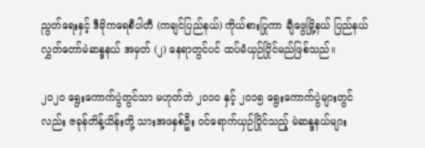ညွတ်ရေးနှင့် ဒီမိုကရေစီပါတီ (ကချင်ပြည်နယ်) ကိုယ်စားပြုကာ ချီဖွေမြို့နယ် ပြည်နယ်လွှတ်တော်မဲဆန္ဒနယ် အမှတ် (၂) နေရာတွင်ပင် ထပ်မံယှဉ်ပြိုင်မည်ဖြစ်သည်။

၂၀၂၀ ရွေးကောက်ပွဲတွင်သာ မဟုတ်ဘဲ ၂၀၁၀ နှင့် ၂၀၁၅ ရွေးကောက်ပွဲများတွင်လည်း ဇခုန်တိန့်ယိန်းတို့ သားအဖနှစ်ဦး ဝင်ရောက်ယှဉ်ပြိုင်သည့် မဲဆန္ဒနယ်များ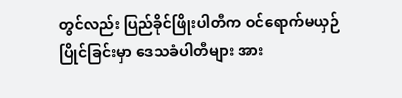တွင်လည်း ပြည်ခိုင်ဖြိုးပါတီက ဝင်ရောက်မယှဉ်ပြိုင်ခြင်းမှာ ဒေသခံပါတီများ အား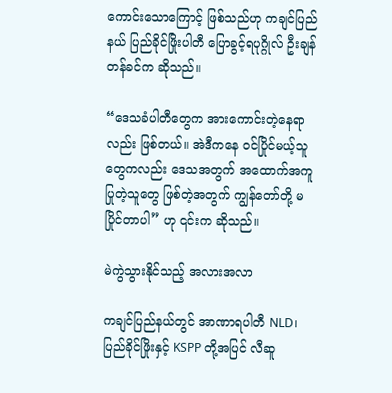ကောင်းသောကြောင့် ဖြစ်သည်ဟု ကချင်ပြည်နယ် ပြည်ခိုင်ဖြိုးပါတီ ပြောခွင့်ရပုဂ္ဂိုလ် ဦးချန်တန်ခင်က ဆိုသည်။

“ဒေသခံပါတီတွေက အားကောင်းတဲ့နေရာလည်း ဖြစ်တယ်။ အဲဒီကနေ ဝင်ပြိုင်မယ့်သူတွေကလည်း ဒေသအတွက် အထောက်အကူပြုတဲ့သူတွေ ဖြစ်တဲ့အတွက် ကျွန်တော်တို့ မပြိုင်တာပါ” ဟု ၎င်းက ဆိုသည်။

မဲကွဲသွားနိုင်သည့် အလားအလာ

ကချင်ပြည်နယ်တွင် အာဏာရပါတီ NLD၊ ပြည်ခိုင်ဖြိုးနှင့် KSPP တို့အပြင် လီဆူ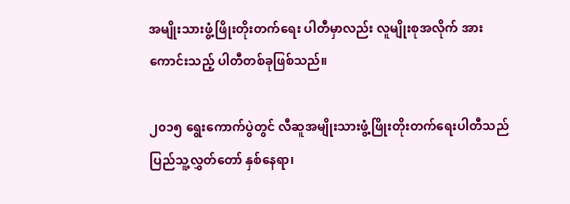အမျိုးသားဖွံ့ဖြိုးတိုးတက်ရေး ပါတီမှာလည်း လူမျိုးစုအလိုက် အားကောင်းသည့် ပါတီတစ်ခုဖြစ်သည်။

၂၀၁၅ ရွေးကောက်ပွဲတွင် လီဆူအမျိုးသားဖွံ့ဖြိုးတိုးတက်ရေးပါတီသည် ပြည်သူ့လွှတ်တော် နှစ်နေရာ၊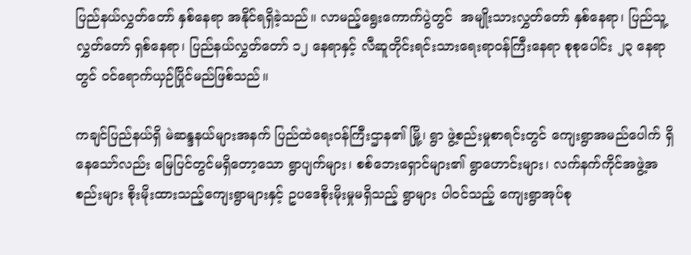ပြည်နယ်လွှတ်တော် နှစ်နေရာ အနိုင်ရရှိခဲ့သည်။ လာမည့်ရွေးကောက်ပွဲတွင်  အမျိုးသားလွှတ်တော် နှစ်နေရာ၊ ပြည်သူ့လွှတ်တော် ရှစ်နေရာ၊ ပြည်နယ်လွှတ်တော် ၁၂ နေရာနှင့် လီဆူတိုင်းရင်းသားရေးရာဝန်ကြီးနေရာ စုစုပေါင်း ၂၃ နေရာတွင် ဝင်ရောက်ယှဉ်ပြိုင်မည်ဖြစ်သည်။

ကချင်ပြည်နယ်ရှိ မဲဆန္ဒနယ်များအနက် ပြည်ထဲရေးဝန်ကြီးဌာန၏ မြို့၊ ရွာ ဖွဲ့စည်းမှုစာရင်းတွင် ကျေးရွာအမည်ပေါက် ရှိနေသော်လည်း မြေပြင်တွင်မရှိတော့သော ရွာပျက်များ၊ စစ်ဘေးရှောင်များ၏ ရွာဟောင်းများ၊ လက်နက်ကိုင်အဖွဲ့အစည်းများ စိုးမိုးထားသည့်ကျေးရွာများနှင့် ဥပဒေစိုးမိုးမှုမရှိသည့် ရွာများ ပါဝင်သည့် ကျေးရွာအုပ်စု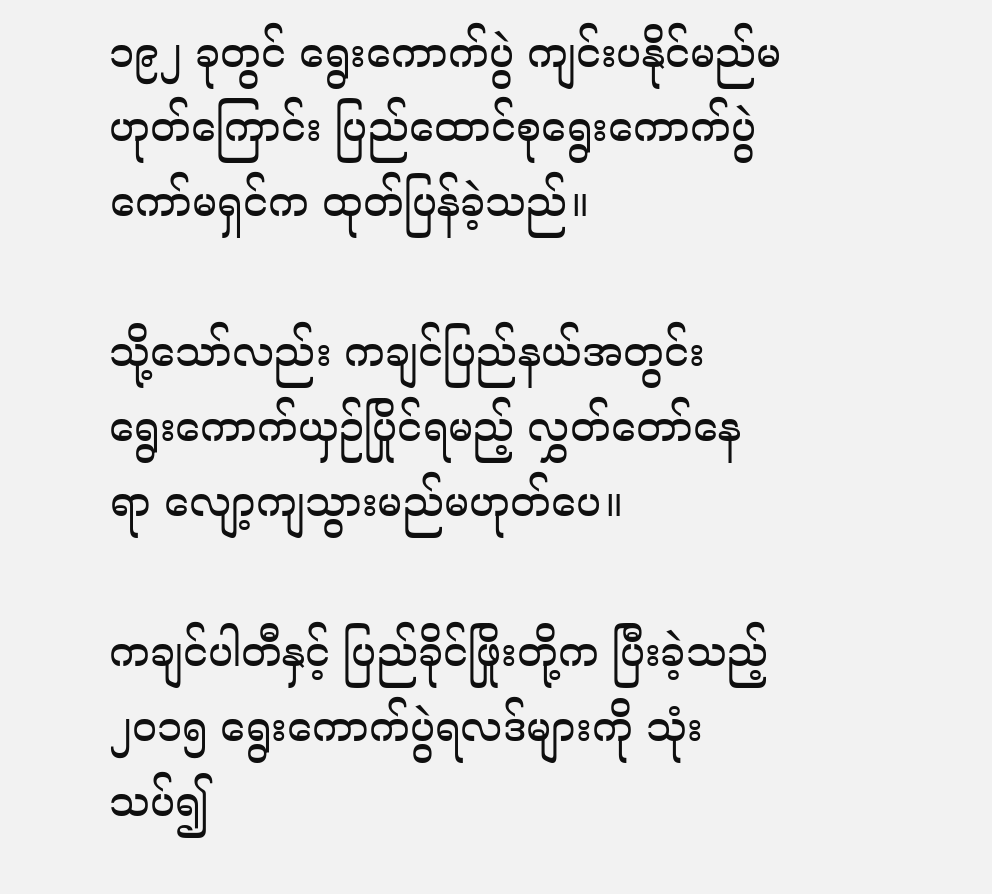၁၉၂ ခုတွင် ရွေးကောက်ပွဲ ကျင်းပနိုင်မည်မဟုတ်ကြောင်း ပြည်ထောင်စုရွေးကောက်ပွဲကော်မရှင်က ထုတ်ပြန်ခဲ့သည်။

သို့သော်လည်း ကချင်ပြည်နယ်အတွင်း ရွေးကောက်ယှဉ်ပြိုင်ရမည့် လွှတ်တော်နေရာ လျော့ကျသွားမည်မဟုတ်ပေ။

ကချင်ပါတီနှင့် ပြည်ခိုင်ဖြိုးတို့က ပြီးခဲ့သည့် ၂၀၁၅ ရွေးကောက်ပွဲရလဒ်များကို သုံးသပ်၍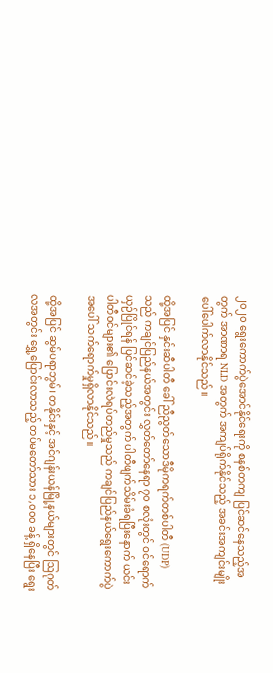၂၀၂၀ ရွေးကောက်ပွဲအောင်နိုင်ရေးကို စနစ်တကျ ပြင်ဆင်နေသည့်အတွက် အာဏာရ NLD အတွက် အကျပ်ရိုက်နိုင်သည့် အခင်းအကျင်းမျိုး ပေါ်ပေါက်လာနိုင်သည်။

ထို့အပြင် နှင်းဆီပါတီ ခေါ် ညီညွတ်သောဒီမိုကရက်တစ်ပါတီ (UDP) သည် ကချင်ပြည်နယ်အတွင်း လွှတ်တော်နေရာ ၇၀ စလုံးတွင် ဝင်ရောက်ယှဉ်ပြိုင်ရန် ပြင်ဆင်ခဲ့သည့်အတွက် ပါတီဖျက်သိမ်းခံရပြီးနောက် ယင်းပါတီဝင်များ၏ ပြောင်းလဲရပ်တည်မှုသည် ကချင်ပြည်နယ်ရွေးကောက်ပွဲအပေါ် သက်ရောက်မှုရှိလာနိုင်သည်။

ထို့အပြင် ဆွမ်ပရာဘွမ်၊ တနိုင်းနှင့် အင်ဂျန်းယန်မြို့နယ်များတွင် ဩဂုတ်လအတွင်း ရွှေ့ပြောင်းလာသည့် တပ်မတော်သား ၁,၀၀၀ ခန့် ရှိနေပြီး ရွေး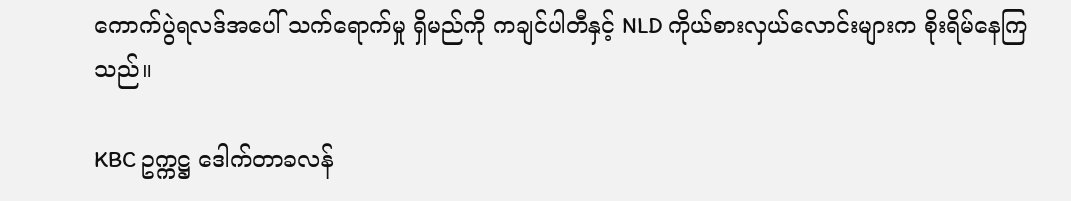ကောက်ပွဲရလဒ်အပေါ် သက်ရောက်မှု ရှိမည်ကို ကချင်ပါတီနှင့် NLD ကိုယ်စားလှယ်လောင်းများက စိုးရိမ်နေကြသည်။

KBC ဥက္ကဋ္ဌ ဒေါက်တာခလန်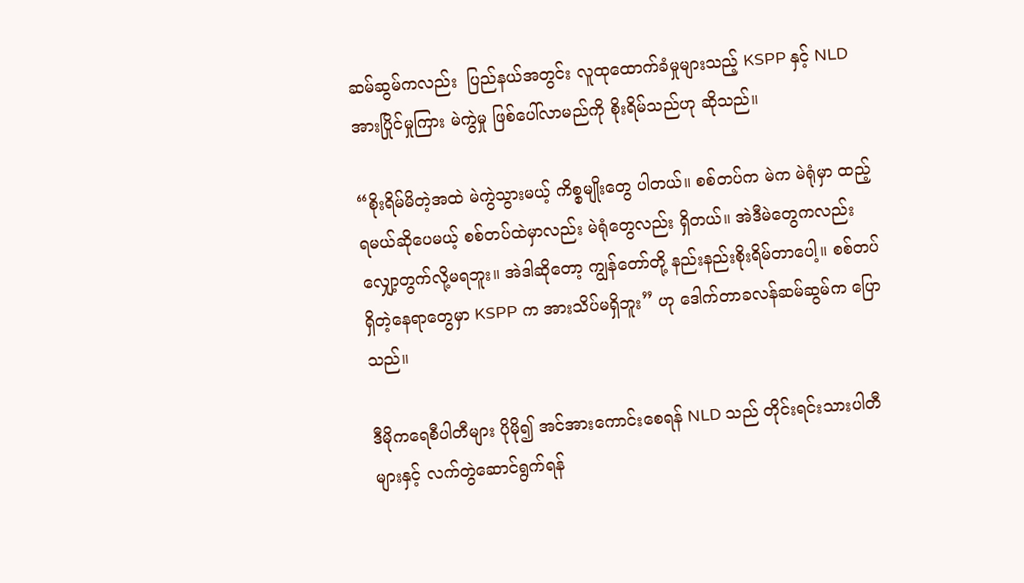ဆမ်ဆွမ်ကလည်း  ပြည်နယ်အတွင်း လူထုထောက်ခံမှုများသည့် KSPP နှင့် NLD အားပြိုင်မှုကြား မဲကွဲမှု ဖြစ်ပေါ်လာမည်ကို စိုးရိမ်သည်ဟု ဆိုသည်။

“စိုးရိမ်မိတဲ့အထဲ မဲကွဲသွားမယ့် ကိစ္စမျိုးတွေ ပါတယ်။ စစ်တပ်က မဲက မဲရုံမှာ ထည့်ရမယ်ဆိုပေမယ့် စစ်တပ်ထဲမှာလည်း မဲရုံတွေလည်း ရှိတယ်။ အဲဒီမဲတွေကလည်း လျှော့တွက်လို့မရဘူး။ အဲဒါဆိုတော့ ကျွန်တော်တို့ နည်းနည်းစိုးရိမ်တာပေါ့။ စစ်တပ်ရှိတဲ့နေရာတွေမှာ KSPP က အားသိပ်မရှိဘူး” ဟု ဒေါက်တာခလန်ဆမ်ဆွမ်က ပြောသည်။

ဒီမိုကရေစီပါတီများ ပိုမို၍ အင်အားကောင်းစေရန် NLD သည် တိုင်းရင်းသားပါတီများနှင့် လက်တွဲဆောင်ရွက်ရန်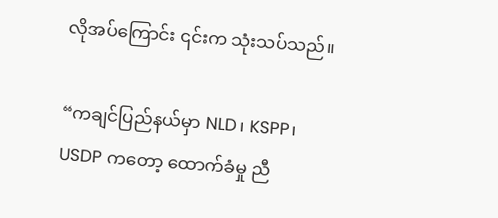လိုအပ်ကြောင်း ၎င်းက သုံးသပ်သည်။

“ကချင်ပြည်နယ်မှာ NLD၊ KSPP၊ USDP ကတော့ ထောက်ခံမှု ညီ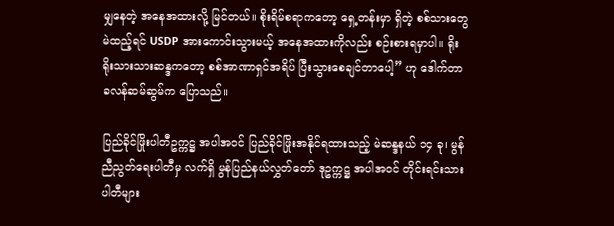မျှနေတဲ့ အနေအထားလို့ မြင်တယ်။ စိုးရိမ်စရာကတော့ ရှေ့တန်းမှာ ရှိတဲ့ စစ်သားတွေ မဲထည့်ရင် USDP အားကောင်းသွားမယ့် အနေအထားကိုလည်း စဉ်းစားရမှာပါ။ ရိုးရိုးသားသားဆန္ဒကတော့ စစ်အာဏာရှင်အရိပ် ပြီးသွားစေချင်တာပေါ့” ဟု ဒေါက်တာခလန်ဆမ်ဆွမ်က ပြောသည်။

ပြည်ခိုင်ဖြိုးပါတီဥက္ကဋ္ဌ အပါအဝင် ပြည်ခိုင်ဖြိုးအနိုင်ရထားသည့် မဲဆန္ဒနယ် ၁၄ ခု၊ မွန်ညီညွတ်ရေးပါတီမှ လက်ရှိ မွန်ပြည်နယ်လွှတ်တော် ဒုဥက္ကဋ္ဌ အပါအဝင် တိုင်းရင်းသားပါတီများ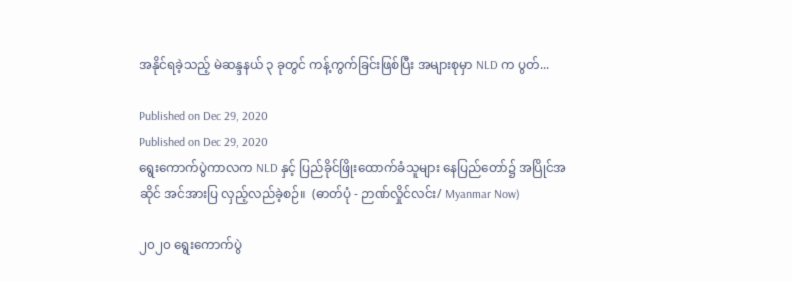အနိုင်ရခဲ့သည့် မဲဆန္ဒနယ် ၃ ခုတွင် ကန့်ကွက်ခြင်းဖြစ်ပြီး အများစုမှာ NLD က ပွတ်...

Published on Dec 29, 2020
Published on Dec 29, 2020
ရွေးကောက်ပွဲကာလက NLD နှင့် ပြည်ခိုင်ဖြိုးထောက်ခံသူများ နေပြည်တော်၌ အပြိုင်အဆိုင် အင်အားပြ လှည့်လည်ခဲ့စဉ်။  (ဓာတ်ပုံ - ဉာဏ်လှိုင်လင်း/ Myanmar Now)

၂၀၂၀ ရွေးကောက်ပွဲ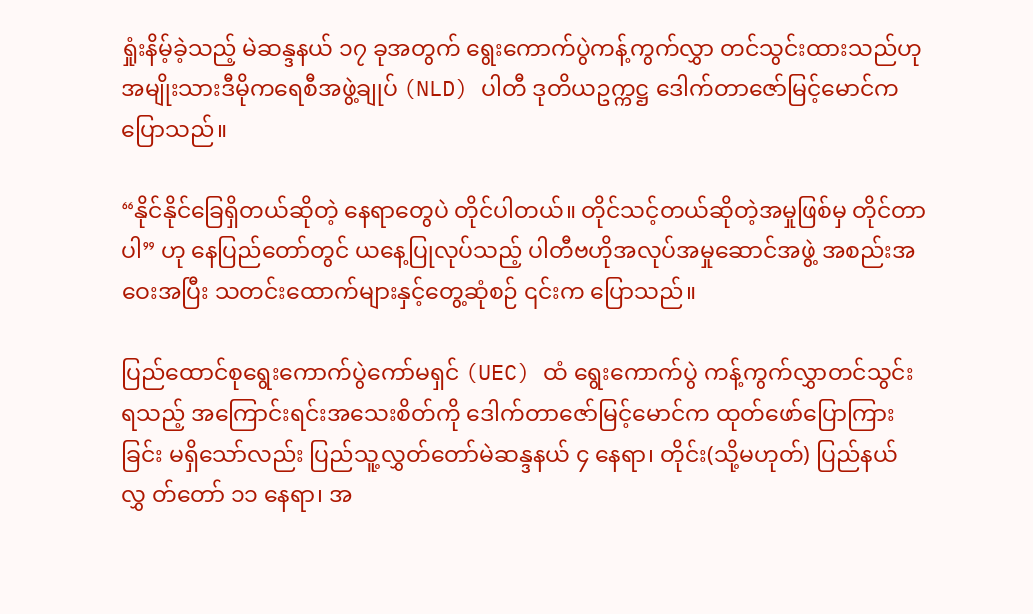ရှုံးနိမ့်ခဲ့သည့် မဲဆန္ဒနယ် ၁၇ ခုအတွက် ရွေးကောက်ပွဲကန့်ကွက်လွှာ တင်သွင်းထားသည်ဟု အမျိုးသားဒီမိုကရေစီအဖွဲ့ချုပ် (NLD) ပါတီ ဒုတိယဥက္ကဋ္ဌ ဒေါက်တာဇော်မြင့်မောင်က ပြောသည်။

“နိုင်နိုင်ခြေရှိတယ်ဆိုတဲ့ နေရာတွေပဲ တိုင်ပါတယ်။ တိုင်သင့်တယ်ဆိုတဲ့အမှုဖြစ်မှ တိုင်တာပါ” ဟု နေပြည်တော်တွင် ယနေ့ပြုလုပ်သည့် ပါတီဗဟိုအလုပ်အမှုဆောင်အဖွဲ့ အစည်းအဝေးအပြီး သတင်းထောက်များနှင့်တွေ့ဆုံစဉ် ၎င်းက ပြောသည်။

ပြည်ထောင်စုရွေးကောက်ပွဲကော်မရှင် (UEC) ထံ ရွေးကောက်ပွဲ ကန့်ကွက်လွှာတင်သွင်းရသည့် အကြောင်းရင်းအသေးစိတ်ကို ဒေါက်တာဇော်မြင့်မောင်က ထုတ်ဖော်ပြောကြားခြင်း မရှိသော်လည်း ပြည်သူ့လွှတ်တော်မဲဆန္ဒနယ် ၄ နေရာ၊ တိုင်း(သို့မဟုတ်) ပြည်နယ်လွှ တ်တော် ၁၁ နေရာ၊ အ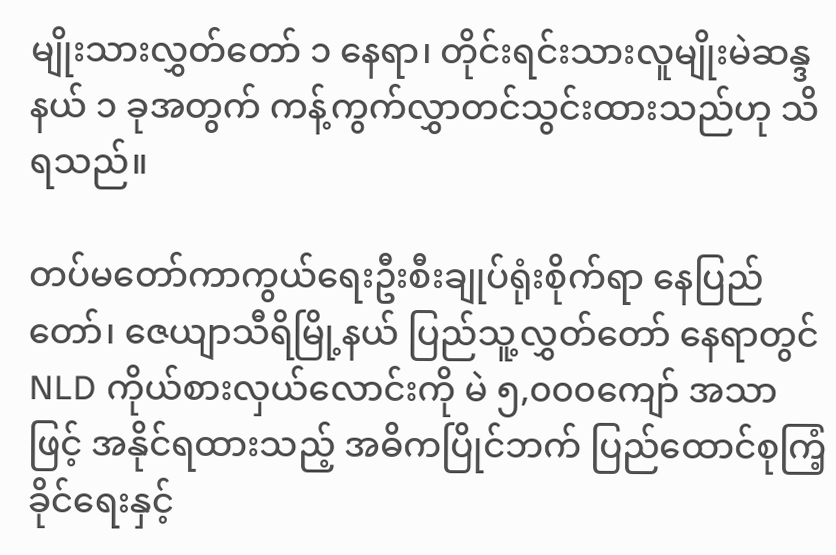မျိုးသားလွှတ်တော် ၁ နေရာ၊ တိုင်းရင်းသားလူမျိုးမဲဆန္ဒနယ် ၁ ခုအတွက် ကန့်ကွက်လွှာတင်သွင်းထားသည်ဟု သိရသည်။

တပ်မတော်ကာကွယ်ရေးဦးစီးချုပ်ရုံးစိုက်ရာ နေပြည်တော်၊ ဇေယျာသီရိမြို့နယ် ပြည်သူ့လွှတ်တော် နေရာတွင် NLD ကိုယ်စားလှယ်လောင်းကို မဲ ၅,၀၀၀ကျော် အသာဖြင့် အနိုင်ရထားသည့် အဓိကပြိုင်ဘက် ပြည်ထောင်စုကြံ့ခိုင်ရေးနှင့်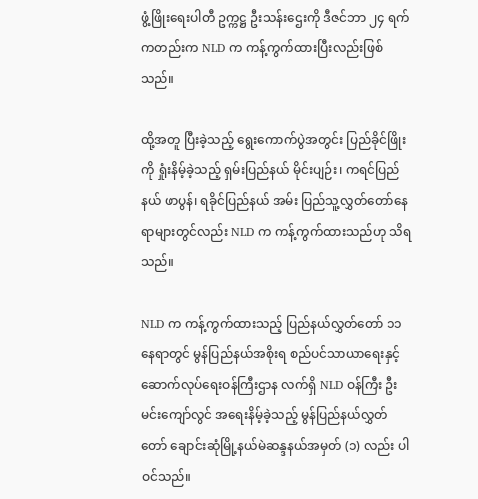ဖွံ့ဖြိုးရေးပါတီ ဥက္ကဋ္ဌ ဦးသန်းဌေးကို ဒီဇင်ဘာ ၂၄ ရက်ကတည်းက NLD က ကန့်ကွက်ထားပြီးလည်းဖြစ်သည်။

ထို့အတူ ပြီးခဲ့သည့် ရွေးကောက်ပွဲအတွင်း ပြည်ခိုင်ဖြိုးကို ရှုံးနိမ့်ခဲ့သည့် ရှမ်းပြည်နယ် မိုင်းပျဉ်း၊ ကရင်ပြည်နယ် ဖာပွန်၊ ရခိုင်ပြည်နယ် အမ်း ပြည်သူ့လွှတ်တော်နေရာများတွင်လည်း NLD က ကန့်ကွက်ထားသည်ဟု သိရသည်။

NLD က ကန့်ကွက်ထားသည့် ပြည်နယ်လွှတ်တော် ၁၁ နေရာတွင် မွန်ပြည်နယ်အစိုးရ စည်ပင်သာယာရေးနှင့်ဆောက်လုပ်ရေးဝန်ကြီးဌာန လက်ရှိ NLD ဝန်ကြီး ဦးမင်းကျော်လွင် အရေးနိမ့်ခဲ့သည့် မွန်ပြည်နယ်လွှတ်တော် ချောင်းဆုံမြို့နယ်မဲဆန္ဒနယ်အမှတ် (၁) လည်း ပါဝင်သည်။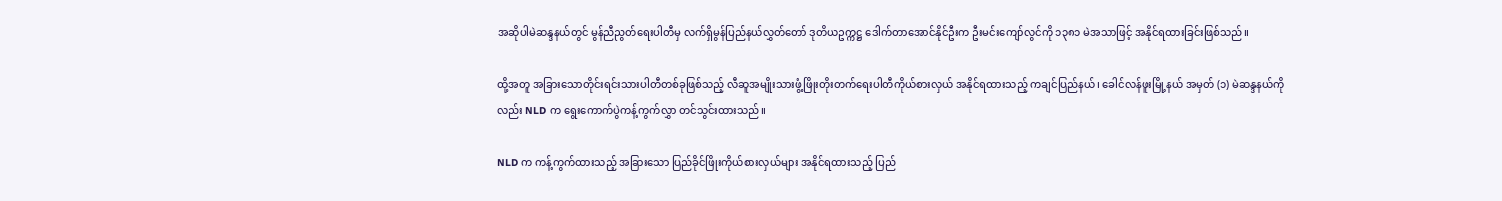အဆိုပါမဲဆန္ဒနယ်တွင် မွန်ညီညွတ်ရေးပါတီမှ လက်ရှိမွန်ပြည်နယ်လွှတ်တော် ဒုတိယဥက္ကဋ္ဌ ဒေါက်တာအောင်နိုင်ဦးက ဦးမင်းကျော်လွင်ကို ၁၃၈၁ မဲအသာဖြင့် အနိုင်ရထားခြင်းဖြစ်သည်။

ထို့အတူ အခြားသောတိုင်းရင်းသားပါတီတစ်ခုဖြစ်သည့် လီဆူအမျိုးသားဖွံ့ဖြိုးတိုးတက်ရေးပါတီကိုယ်စားလှယ် အနိုင်ရထားသည့် ကချင်ပြည်နယ်၊ ခေါင်လန်ဖူးမြို့နယ် အမှတ် (၁) မဲဆန္ဒနယ်ကိုလည်း NLD က ရွေးကောက်ပွဲကန့်ကွက်လွှာ တင်သွင်းထားသည်။

NLD က ကန့်ကွက်ထားသည့် အခြားသော ပြည်ခိုင်ဖြိုးကိုယ်စားလှယ်များ အနိုင်ရထားသည့် ပြည်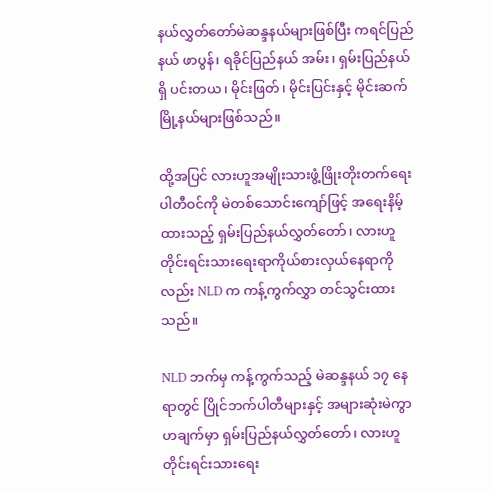နယ်လွှတ်တော်မဲဆန္ဒနယ်များဖြစ်ပြီး ကရင်ပြည်နယ် ဖာပွန်၊ ရခိုင်ပြည်နယ် အမ်း၊ ရှမ်းပြည်နယ်ရှိ ပင်းတယ၊ မိုင်းဖြတ်၊ မိုင်းပြင်းနှင့် မိုင်းဆက်မြို့နယ်များဖြစ်သည်။

ထို့အပြင် လားဟူအမျိုးသားဖွံ့ဖြိုးတိုးတက်ရေးပါတီဝင်ကို မဲတစ်သောင်းကျော်ဖြင့် အရေးနိမ့်ထားသည့် ရှမ်းပြည်နယ်လွှတ်တော်၊ လားဟူတိုင်းရင်းသားရေးရာကိုယ်စားလှယ်နေရာကိုလည်း NLD က ကန့်ကွက်လွှာ တင်သွင်းထားသည်။

NLD ဘက်မှ ကန့်ကွက်သည့် မဲဆန္ဒနယ် ၁၇ နေရာတွင် ပြိုင်ဘက်ပါတီများနှင့် အများဆုံးမဲကွာဟချက်မှာ ရှမ်းပြည်နယ်လွှတ်တော်၊ လားဟူတိုင်းရင်းသားရေး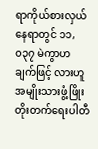ရာကိုယ်စားလှယ်နေရာတွင် ၁၁,၀၃၇ မဲကွာဟချက်ဖြင့် လားဟူအမျိုးသားဖွံ့ဖြိုးတိုးတက်ရေးပါတီ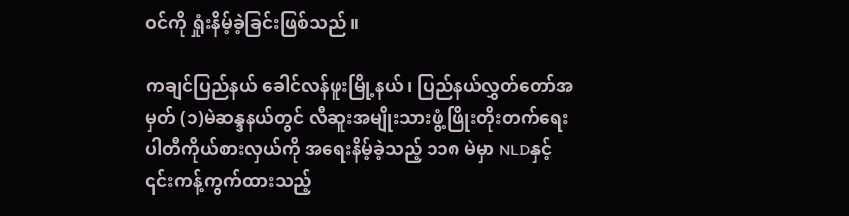ဝင်ကို ရှုံးနိမ့်ခဲ့ခြင်းဖြစ်သည်။

ကချင်ပြည်နယ် ခေါင်လန်ဖူးမြို့နယ်၊ ပြည်နယ်လွှတ်တော်အမှတ် (၁)မဲဆန္ဒနယ်တွင် လီဆူးအမျိုးသားဖွံ့ဖြိုးတိုးတက်ရေးပါတီကိုယ်စားလှယ်ကို အရေးနိမ့်ခဲ့သည့် ၁၁၈ မဲမှာ NLDနှင့် ၎င်းကန့်ကွက်ထားသည့်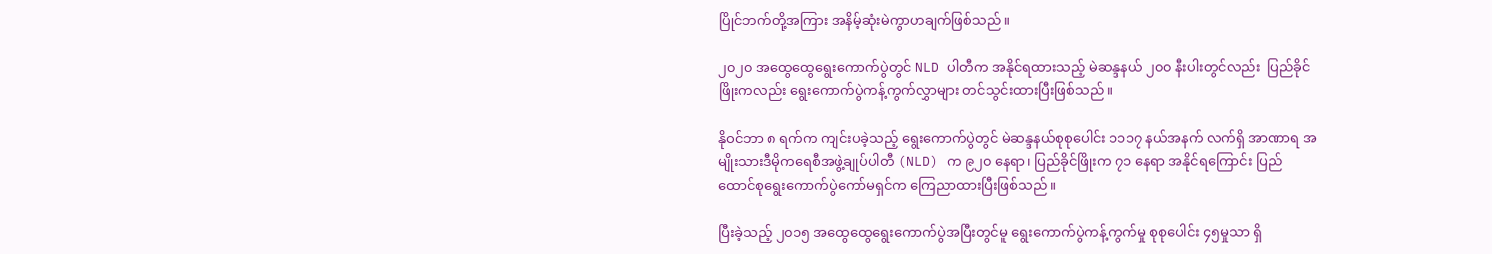ပြိုင်ဘက်တို့အကြား အနိမ့်ဆုံးမဲကွာဟချက်ဖြစ်သည်။

၂၀၂၀ အထွေထွေရွေးကောက်ပွဲတွင် NLD ပါတီက အနိုင်ရထားသည့် မဲဆန္ဒနယ် ၂၀၀ နီးပါးတွင်လည်း  ပြည်ခိုင်ဖြိုးကလည်း ရွေးကောက်ပွဲကန့်ကွက်လွှာများ တင်သွင်းထားပြီးဖြစ်သည်။

နိုဝင်ဘာ ၈ ရက်က ကျင်းပခဲ့သည့် ရွေးကောက်ပွဲတွင် မဲဆန္ဒနယ်စုစုပေါင်း ၁၁၁၇ နယ်အနက် လက်ရှိ အာဏာရ အမျိုးသားဒီမိုကရေစီအဖွဲ့ချုပ်ပါတီ (NLD) က ၉၂၀ နေရာ၊ ပြည်ခိုင်ဖြိုးက ၇၁ နေရာ အနိုင်ရကြောင်း ပြည်ထောင်စုရွေးကောက်ပွဲကော်မရှင်က ကြေညာထားပြီးဖြစ်သည်။

ပြီးခဲ့သည့် ၂၀၁၅ အထွေထွေရွေးကောက်ပွဲအပြီးတွင်မူ ရွေးကောက်ပွဲကန့်ကွက်မှု စုစုပေါင်း ၄၅မှုသာ ရှိ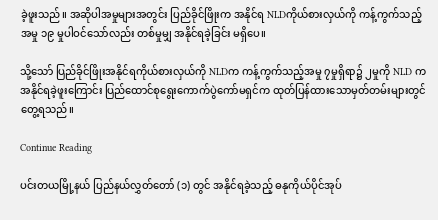ခဲ့ဖူးသည်။ အဆိုပါအမှုများအတွင်း ပြည်ခိုင်ဖြိုးက အနိုင်ရ NLDကိုယ်စားလှယ်ကို ကန့်ကွက်သည့်အမှု ၁၉ မှုပါဝင်သော်လည်း တစ်မှုမျှ အနိုင်ရခဲ့ခြင်း မရှိပေ။

သို့သော် ပြည်ခိုင်ဖြိုးအနိုင်ရကိုယ်စားလှယ်ကို NLDက ကန့်ကွက်သည့်အမှု ၇မှုရှိရာ၌ ၂မှုကို NLD က အနိုင်ရခဲ့ဖူးကြောင်း ပြည်ထောင်စုရွေးကောက်ပွဲကော်မရှင်က ထုတ်ပြန်ထားသောမှတ်တမ်းများတွင် တွေ့ရသည်။

Continue Reading

ပင်းတယမြို့နယ် ပြည်နယ်လွှတ်တော် (၁) တွင် အနိုင်ရခဲ့သည့် ဓနုကိုယ်ပိုင်အုပ်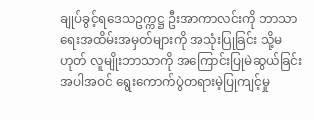ချုပ်ခွင့်ရဒေသဥက္ကဋ္ဌ ဦးအာကာလင်းကို ဘာသာရေးအထိမ်းအမှတ်များကို အသုံးပြုခြင်း သို့မဟုတ် လူမျိုးဘာသာကို အကြောင်းပြုမဲဆွယ်ခြင်း အပါအဝင် ရွေးကောက်ပွဲတရားမဲ့ပြုကျင့်မှု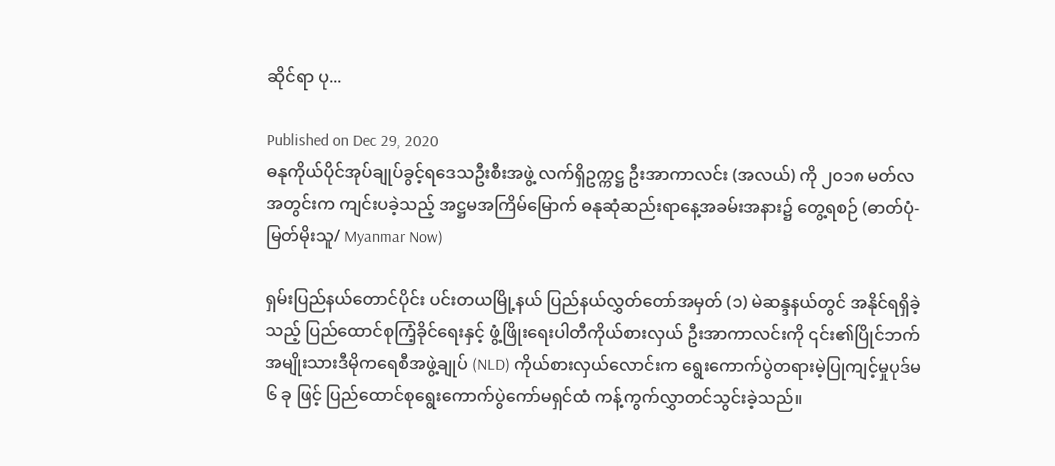ဆိုင်ရာ ပု...

Published on Dec 29, 2020
ဓနုကိုယ်ပိုင်အုပ်ချုပ်ခွင့်ရဒေသဦးစီးအဖွဲ့ လက်ရှိဥက္ကဋ္ဌ ဦးအာကာလင်း (အလယ်) ကို ၂၀၁၈ မတ်လအတွင်းက ကျင်းပခဲ့သည့် အဋ္ဌမအကြိမ်မြောက် ဓနုဆုံဆည်းရာနေ့အခမ်းအနား၌ တွေ့ရစဉ် (ဓာတ်ပုံ- မြတ်မိုးသူ/ Myanmar Now)

ရှမ်းပြည်နယ်တောင်ပိုင်း ပင်းတယမြို့နယ် ပြည်နယ်လွှတ်တော်အမှတ် (၁) မဲဆန္ဒနယ်တွင် အနိုင်ရရှိခဲ့သည့် ပြည်ထောင်စုကြံ့ခိုင်ရေးနှင့် ဖွံ့ဖြိုးရေးပါတီကိုယ်စားလှယ် ဦးအာကာလင်းကို ၎င်း၏ပြိုင်ဘက် အမျိုးသားဒီမိုကရေစီအဖွဲ့ချုပ် (NLD) ကိုယ်စားလှယ်လောင်းက ရွေးကောက်ပွဲတရားမဲ့ပြုကျင့်မှုပုဒ်မ ၆ ခု ဖြင့် ပြည်ထောင်စုရွေးကောက်ပွဲကော်မရှင်ထံ ကန့်ကွက်လွှာတင်သွင်းခဲ့သည်။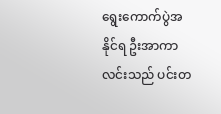ရွေးကောက်ပွဲအနိုင်ရ ဦးအာကာလင်းသည် ပင်းတ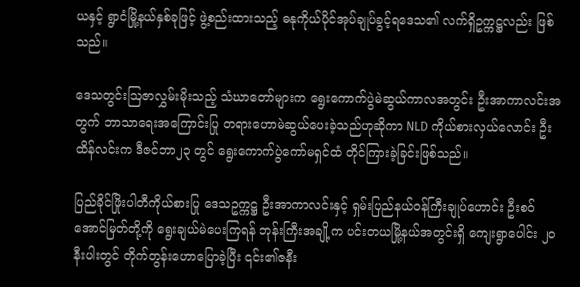ယနှင့် ရွာငံမြို့နယ်နှစ်ခုဖြင့် ဖွဲ့စည်းထားသည့် ဓနုကိုယ်ပိုင်အုပ်ချုပ်ခွင့်ရဒေသ၏ လက်ရှိဥက္ကဋ္ဌလည်း ဖြစ်သည်။

ဒေသတွင်းဩဇာလွှမ်းမိုးသည့် သံဃာတော်များက ရွေးကောက်ပွဲမဲဆွယ်ကာလအတွင်း ဦးအာကာလင်းအတွက် ဘာသာရေးအကြောင်းပြု တရားဟောမဲဆွယ်ပေးခဲ့သည်ဟုဆိုကာ NLD ကိုယ်စားလှယ်လောင်း ဦးထိန်လင်းက ဒီဇင်ဘာ၂၃ တွင် ရွေးကောက်ပွဲကော်မရှင်ထံ တိုင်ကြားခဲ့ခြင်းဖြစ်သည်။

ပြည်ခိုင်ဖြိုးပါတီကိုယ်စားပြု ဒေသဥက္ကဋ္ဌ ဦးအာကာလင်းနှင့် ရှမ်းပြည်နယ်ဝန်ကြီးချုပ်ဟောင်း ဦးစဝ်အောင်မြတ်တို့ကို ရွေးချယ်မဲပေးကြရန် ဘုန်းကြီးအချို့က ပင်းတယမြို့နယ်အတွင်းရှိ ကျေးရွာပေါင်း ၂၀ နီးပါးတွင် တိုက်တွန်းဟောပြောခဲ့ပြီး ၎င်း၏ဇနီး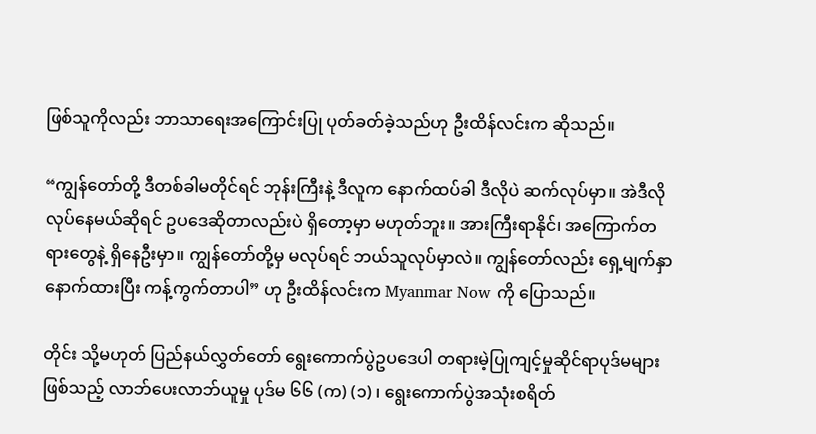ဖြစ်သူကိုလည်း ဘာသာရေးအကြောင်းပြု ပုတ်ခတ်ခဲ့သည်ဟု ဦးထိန်လင်းက ဆိုသည်။

“ကျွန်တော်တို့ ဒီတစ်ခါမတိုင်ရင် ဘုန်းကြီးနဲ့ ဒီလူက နောက်ထပ်ခါ ဒီလိုပဲ ဆက်လုပ်မှာ။ အဲဒီလိုလုပ်နေမယ်ဆိုရင် ဥပဒေဆိုတာလည်းပဲ ရှိတော့မှာ မဟုတ်ဘူး။ အားကြီးရာနိုင်၊ အကြောက်တရားတွေနဲ့ ရှိနေဦးမှာ။ ကျွန်တော်တို့မှ မလုပ်ရင် ဘယ်သူလုပ်မှာလဲ။ ကျွန်တော်လည်း ရှေ့မျက်နှာနောက်ထားပြီး ကန့်ကွက်တာပါ” ဟု ဦးထိန်လင်းက Myanmar Now ကို ပြောသည်။

တိုင်း သို့မဟုတ် ပြည်နယ်လွှတ်တော် ရွေးကောက်ပွဲဥပဒေပါ တရားမဲ့ပြုကျင့်မှုဆိုင်ရာပုဒ်မများဖြစ်သည့် လာဘ်ပေးလာဘ်ယူမှု ပုဒ်မ ၆၆ (က) (၁) ၊ ရွေးကောက်ပွဲအသုံးစရိတ်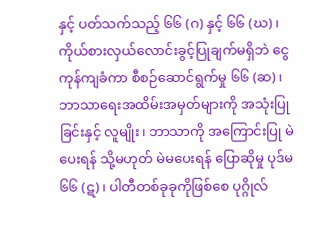နှင့် ပတ်သက်သည့် ၆၆ (ဂ) နှင့် ၆၆ (ဃ) ၊ ကိုယ်စားလှယ်လောင်းခွင့်ပြုချက်မရှိဘဲ ငွေကုန်ကျခံကာ စီစဉ်ဆောင်ရွက်မှု ၆၆ (ဆ)၊ ဘာသာရေးအထိမ်းအမှတ်များကို အသုံးပြုခြင်းနှင့် လူမျိုး၊ ဘာသာကို အကြောင်းပြု မဲပေးရန် သို့မဟုတ် မဲမပေးရန် ပြောဆိုမှု ပုဒ်မ ၆၆ (ဋ) ၊ ပါတီတစ်ခုခုကိုဖြစ်စေ ပုဂ္ဂိုလ်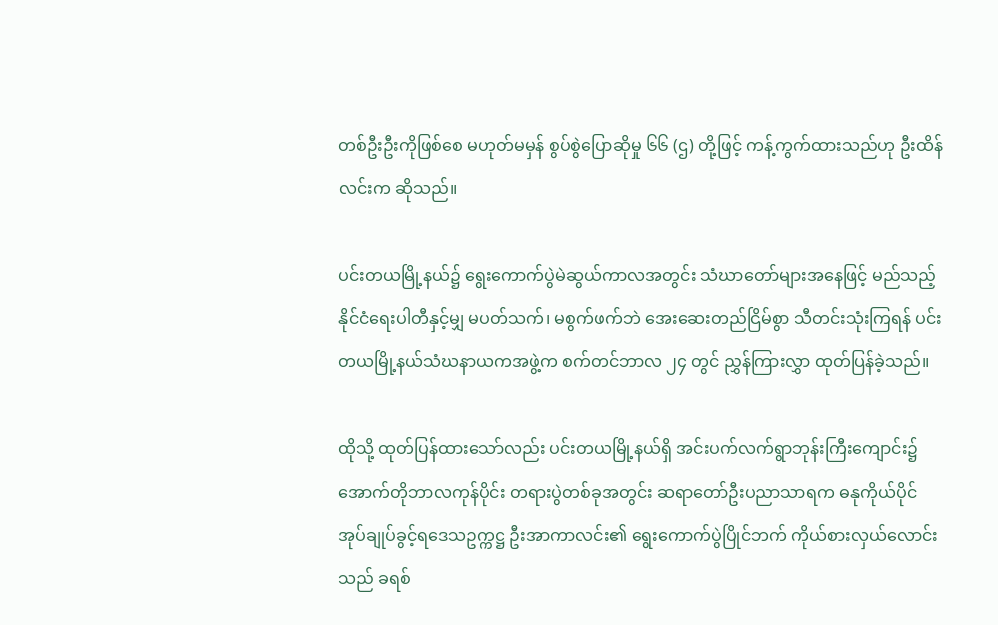တစ်ဦးဦးကိုဖြစ်စေ မဟုတ်မမှန် စွပ်စွဲပြောဆိုမှု ၆၆ (ဌ) တို့ဖြင့် ကန့်ကွက်ထားသည်ဟု ဦးထိန်လင်းက ဆိုသည်။

ပင်းတယမြို့နယ်၌ ရွေးကောက်ပွဲမဲဆွယ်ကာလအတွင်း သံဃာတော်များအနေဖြင့် မည်သည့်နိုင်ငံရေးပါတီနှင့်မျှ မပတ်သက်၊ မစွက်ဖက်ဘဲ အေးဆေးတည်ငြိမ်စွာ သီတင်းသုံးကြရန် ပင်းတယမြို့နယ်သံဃနာယကအဖွဲ့က စက်တင်ဘာလ ၂၄ တွင် ညွှန်ကြားလွှာ ထုတ်ပြန်ခဲ့သည်။

ထိုသို့ ထုတ်ပြန်ထားသော်လည်း ပင်းတယမြို့နယ်ရှိ အင်းပက်လက်ရွာဘုန်းကြီးကျောင်း၌ အောက်တိုဘာလကုန်ပိုင်း တရားပွဲတစ်ခုအတွင်း ဆရာတော်ဦးပညာသာရက ဓနုကိုယ်ပိုင်အုပ်ချုပ်ခွင့်ရဒေသဥက္ကဋ္ဌ ဦးအာကာလင်း၏ ရွေးကောက်ပွဲပြိုင်ဘက် ကိုယ်စားလှယ်လောင်းသည် ခရစ်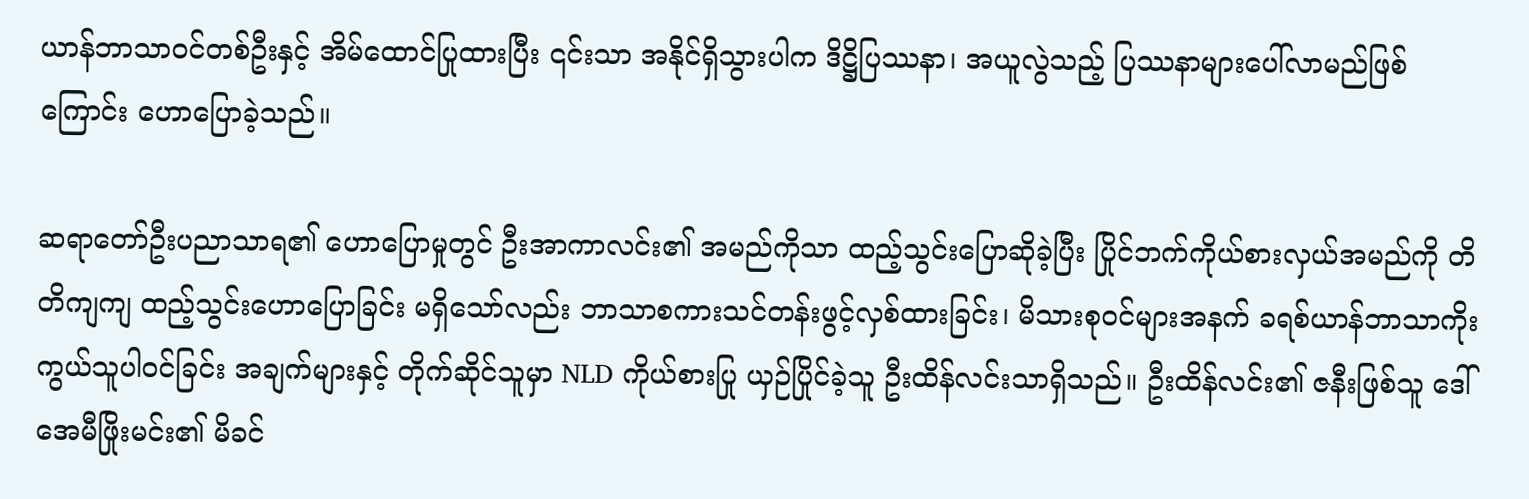ယာန်ဘာသာဝင်တစ်ဦးနှင့် အိမ်ထောင်ပြုထားပြီး ၎င်းသာ အနိုင်ရှိသွားပါက ဒိဋ္ဌိပြဿနာ၊ အယူလွဲသည့် ပြဿနာများပေါ်လာမည်ဖြစ်ကြောင်း ဟောပြောခဲ့သည်။

ဆရာတော်ဦးပညာသာရ၏ ဟောပြောမှုတွင် ဦးအာကာလင်း၏ အမည်ကိုသာ ထည့်သွင်းပြောဆိုခဲ့ပြီး ပြိုင်ဘက်ကိုယ်စားလှယ်အမည်ကို တိတိကျကျ ထည့်သွင်းဟောပြောခြင်း မရှိသော်လည်း ဘာသာစကားသင်တန်းဖွင့်လှစ်ထားခြင်း၊ မိသားစုဝင်များအနက် ခရစ်ယာန်ဘာသာကိုးကွယ်သူပါဝင်ခြင်း အချက်များနှင့် တိုက်ဆိုင်သူမှာ NLD ကိုယ်စားပြု ယှဉ်ပြိုင်ခဲ့သူ ဦးထိန်လင်းသာရှိသည်။ ဦးထိန်လင်း၏ ဇနီးဖြစ်သူ ဒေါ်အေမီဖြိုးမင်း၏ မိခင်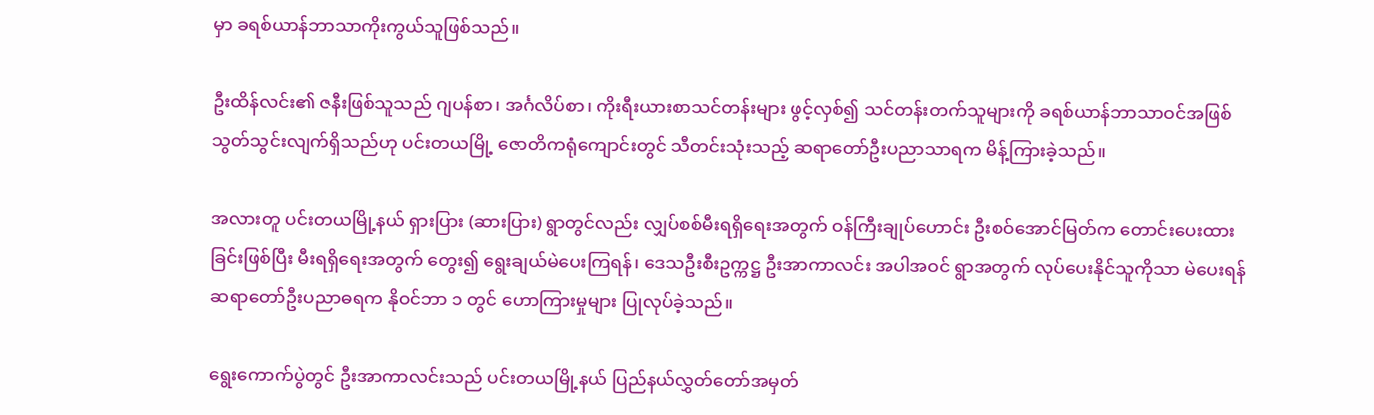မှာ ခရစ်ယာန်ဘာသာကိုးကွယ်သူဖြစ်သည်။

ဦးထိန်လင်း၏ ဇနီးဖြစ်သူသည် ဂျပန်စာ၊ အင်္ဂလိပ်စာ၊ ကိုးရီးယားစာသင်တန်းများ ဖွင့်လှစ်၍ သင်တန်းတက်သူများကို ခရစ်ယာန်ဘာသာဝင်အဖြစ် သွတ်သွင်းလျက်ရှိသည်ဟု ပင်းတယမြို့ ဇောတိကရုံကျောင်းတွင် သီတင်းသုံးသည့် ဆရာတော်ဦးပညာသာရက မိန့်ကြားခဲ့သည်။

အလားတူ ပင်းတယမြို့နယ် ရှားပြား (ဆားပြား) ရွာတွင်လည်း လျှပ်စစ်မီးရရှိရေးအတွက် ဝန်ကြီးချုပ်ဟောင်း ဦးစဝ်အောင်မြတ်က တောင်းပေးထားခြင်းဖြစ်ပြီး မီးရရှိရေးအတွက် တွေး၍ ရွေးချယ်မဲပေးကြရန်၊ ဒေသဦးစီးဥက္ကဋ္ဌ ဦးအာကာလင်း အပါအဝင် ရွာအတွက် လုပ်ပေးနိုင်သူကိုသာ မဲပေးရန် ဆရာတော်ဦးပညာဓရက နိုဝင်ဘာ ၁ တွင် ဟောကြားမှုများ ပြုလုပ်ခဲ့သည်။

ရွေးကောက်ပွဲတွင် ဦးအာကာလင်းသည် ပင်းတယမြို့နယ် ပြည်နယ်လွှတ်တော်အမှတ်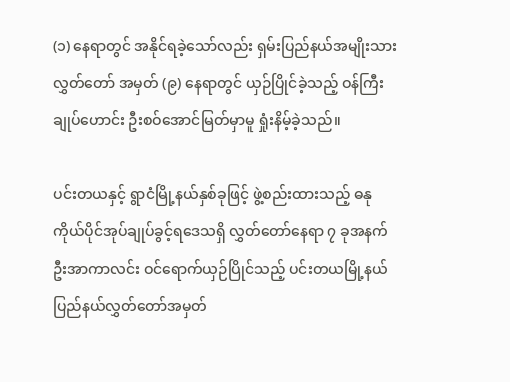(၁) နေရာတွင် အနိုင်ရခဲ့သော်လည်း ရှမ်းပြည်နယ်အမျိုးသားလွှတ်တော် အမှတ် (၉) နေရာတွင် ယှဉ်ပြိုင်ခဲ့သည့် ဝန်ကြီးချုပ်ဟောင်း ဦးစဝ်အောင်မြတ်မှာမူ ရှုံးနိမ့်ခဲ့သည်။

ပင်းတယနှင့် ရွာငံမြို့နယ်နှစ်ခုဖြင့် ဖွဲ့စည်းထားသည့် ဓနုကိုယ်ပိုင်အုပ်ချုပ်ခွင့်ရဒေသရှိ လွှတ်တော်နေရာ ၇ ခုအနက် ဦးအာကာလင်း ဝင်ရောက်ယှဉ်ပြိုင်သည့် ပင်းတယမြို့နယ် ပြည်နယ်လွှတ်တော်အမှတ်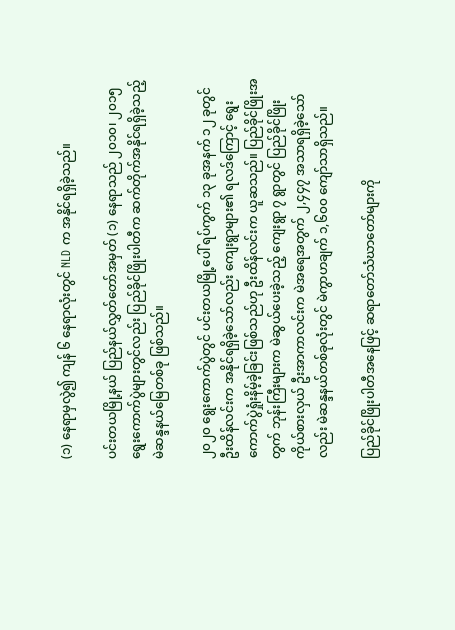(၁) နေရာမှလွဲ၍ ကျန် ၆ နေရာလုံးတွင် NLD က အနိုင်ရရှိခဲ့သည်။

ပင်းတယမြို့နယ် ပြည်နယ်လွှတ်တော်အမှတ် (၁) နေရာသည် ၂၀၁၀၊ ၂၀၁၅ ရွေးကောက်ပွဲများတွင်လည်း ပြည်ခိုင်ဖြိုးပါတီက ဆက်တိုက်အနိုင်ရရှိခဲ့သည့် မဲဆန္ဒနယ်မြေတစ်ခု ဖြစ်သည်။

၂၀၂၀ ရွေးကောက်ပွဲတွင် ပင်းတယမြို့ပေါ် ရပ်ကွက် ၁၃ ခုအနက် ၁၂ ခုတွင် ဦးထိန်လင်းက အနိုင်ရရှိခဲ့သော်လည်း ကျေးရွာများ၏ ရလဒ်ကြောင့် ရွေးကောက်ပွဲရှုံးနိမ့်ခဲ့ခြင်းဖြစ်သည်ဟု ဦးထိန်လင်းက ယူဆသည်။ ပြည်ခိုင်ဖြိုးအတွက် ဘုန်းကြီးများက မဲဆွယ်ပေးခဲ့သည့် ကျေးရွာ ၇ ရွာတွင် ပြည်ခိုင်ဖြိုးကိုယ်စားလှယ် ဦးအာကာလင်းက မဲအရေအတွက် ၂,၄၄၇ အသာရရှိခဲ့သော်လည်း မဲဆန္ဒနယ်တစ်ခုလုံးတွင် မဲကွာဟချက် ၁,၆၀၀ ကျော်သာရှိသည်။

ပြည်ခိုင်ဖြိုးပါတီအနေဖြင့် ဆရာတော်သံဃာတော်များကို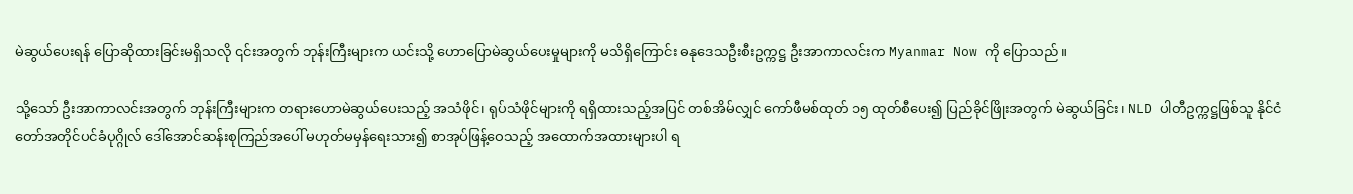မဲဆွယ်ပေးရန် ပြောဆိုထားခြင်းမရှိသလို ၎င်းအတွက် ဘုန်းကြီးများက ယင်းသို့ ဟောပြောမဲဆွယ်ပေးမှုများကို မသိရှိကြောင်း ဓနုဒေသဦးစီးဥက္ကဋ္ဌ ဦးအာကာလင်းက Myanmar Now ကို ပြောသည်။

သို့သော် ဦးအာကာလင်းအတွက် ဘုန်းကြီးများက တရားဟောမဲဆွယ်ပေးသည့် အသံဖိုင်၊ ရုပ်သံဖိုင်များကို ရရှိထားသည့်အပြင် တစ်အိမ်လျှင် ကော်ဖီမစ်ထုတ် ၁၅ ထုတ်စီပေး၍ ပြည်ခိုင်ဖြိုးအတွက် မဲဆွယ်ခြင်း၊ NLD ပါတီဥက္ကဋ္ဌဖြစ်သူ နိုင်ငံတော်အတိုင်ပင်ခံပုဂ္ဂိုလ် ဒေါ်အောင်ဆန်းစုကြည်အပေါ် မဟုတ်မမှန်ရေးသား၍ စာအုပ်ဖြန့်ဝေသည့် အထောက်အထားများပါ ရ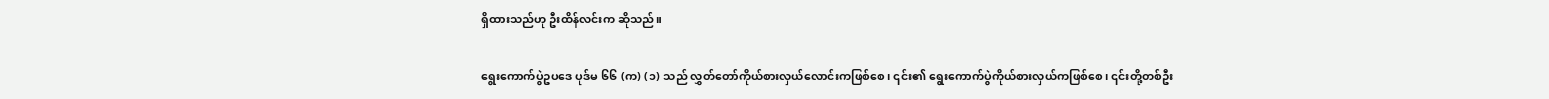ရှိထားသည်ဟု ဦးထိန်လင်းက ဆိုသည်။

ရွေးကောက်ပွဲဥပဒေ ပုဒ်မ ၆၆ (က) (၁) သည် လွှတ်တော်ကိုယ်စားလှယ်လောင်းကဖြစ်စေ၊ ၎င်း၏ ရွေးကောက်ပွဲကိုယ်စားလှယ်ကဖြစ်စေ၊ ၎င်းတို့တစ်ဦး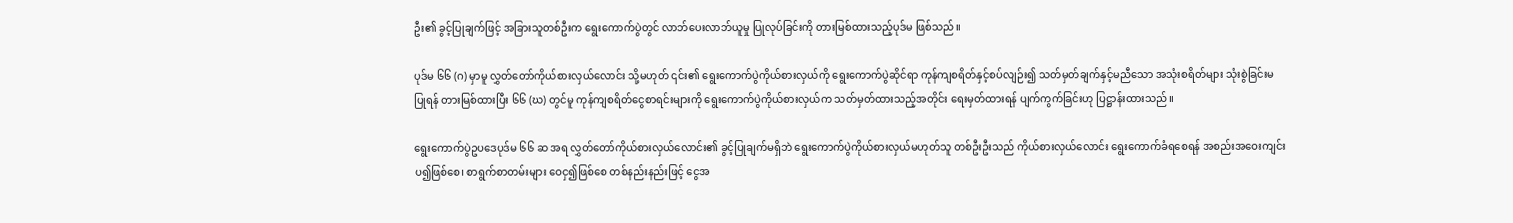ဦး၏ ခွင့်ပြုချက်ဖြင့် အခြားသူတစ်ဦးက ရွေးကောက်ပွဲတွင် လာဘ်ပေးလာဘ်ယူမှု ပြုလုပ်ခြင်းကို တားမြစ်ထားသည့်ပုဒ်မ ဖြစ်သည်။

ပုဒ်မ ၆၆ (ဂ) မှာမူ လွှတ်တော်ကိုယ်စားလှယ်လောင်း သို့မဟုတ် ၎င်း၏ ရွေးကောက်ပွဲကိုယ်စားလှယ်ကို ရွေးကောက်ပွဲဆိုင်ရာ ကုန်ကျစရိတ်နှင့်စပ်လျဉ်း၍ သတ်မှတ်ချက်နှင့်မညီသော အသုံးစရိတ်များ သုံးစွဲခြင်းမပြုရန် တားမြစ်ထားပြီး ၆၆ (ဃ) တွင်မူ ကုန်ကျစရိတ်ငွေစာရင်းများကို ရွေးကောက်ပွဲကိုယ်စားလှယ်က သတ်မှတ်ထားသည့်အတိုင်း ရေးမှတ်ထားရန် ပျက်ကွက်ခြင်းဟု ပြဋ္ဌာန်းထားသည်။

ရွေးကောက်ပွဲဥပဒေပုဒ်မ ၆၆ ဆ အရ လွှတ်တော်ကိုယ်စားလှယ်လောင်း၏ ခွင့်ပြုချက်မရှိဘဲ ရွေးကောက်ပွဲကိုယ်စားလှယ်မဟုတ်သူ တစ်ဦးဦးသည် ကိုယ်စားလှယ်လောင်း ရွေးကောက်ခံရစေရန် အစည်းအဝေးကျင်းပ၍ဖြစ်စေ၊ စာရွက်စာတမ်းများ ဝေငှ၍ဖြစ်စေ တစ်နည်းနည်းဖြင့် ငွေအ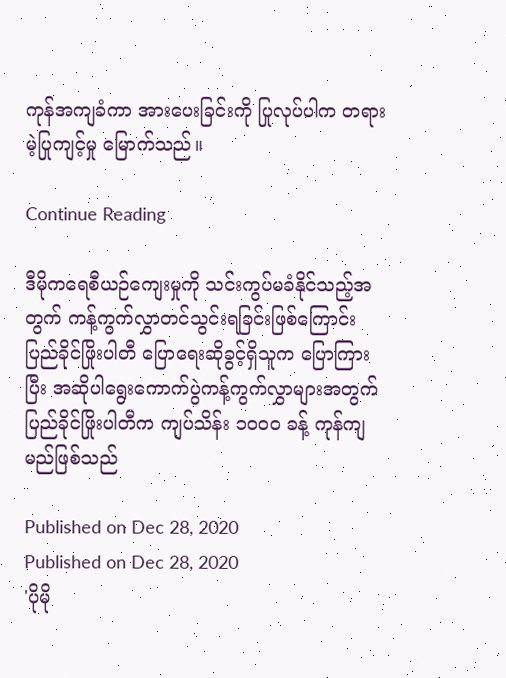ကုန်အကျခံကာ အားပေးခြင်းကို ပြုလုပ်ပါက တရားမဲ့ပြုကျင့်မှု မြောက်သည်။

Continue Reading

ဒီမိုကရေစီယဉ်ကျေးမှုကို သင်းကွပ်မခံနိုင်သည့်အတွက် ကန့်ကွက်လွှာတင်သွင်းရခြင်းဖြစ်ကြောင်း ပြည်ခိုင်ဖြိုးပါတီ ပြောရေးဆိုခွင့်ရှိသူက ပြောကြားပြီး အဆိုပါရွေးကောက်ပွဲကန့်ကွက်လွှာများအတွက် ပြည်ခိုင်ဖြိုးပါတီက ကျပ်သိန်း ၁၀၀၀ ခန့် ကုန်ကျမည်ဖြစ်သည်

Published on Dec 28, 2020
Published on Dec 28, 2020
'ပိုမို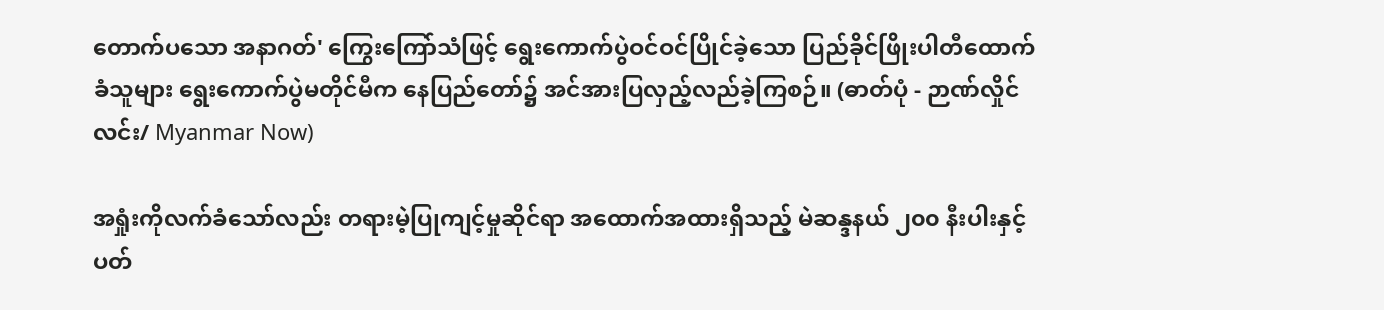တောက်ပသော အနာဂတ်' ကြွေးကြော်သံဖြင့် ရွေးကောက်ပွဲဝင်ဝင်ပြိုင်ခဲ့သော ပြည်ခိုင်ဖြိုးပါတီထောက်ခံသူများ ရွေးကောက်ပွဲမတိုင်မီက နေပြည်တော်၌ အင်အားပြလှည့်လည်ခဲ့ကြစဉ်။ (ဓာတ်ပုံ - ဉာဏ်လှိုင်လင်း/ Myanmar Now)

အရှုံးကိုလက်ခံသော်လည်း တရားမဲ့ပြုကျင့်မှုဆိုင်ရာ အထောက်အထားရှိသည့် မဲဆန္ဒနယ် ၂၀၀ နီးပါးနှင့်ပတ်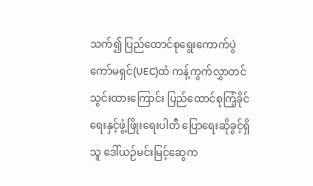သက်၍ ပြည်ထောင်စုရွေးကောက်ပွဲကော်မရှင်(UEC)ထံ ကန့်ကွက်လွှာတင်သွင်းထားကြောင်း ပြည်ထောင်စုကြံ့ခိုင်ရေးနှင့်ဖွံ့ဖြိုးရေးပါတီ ပြောရေးဆိုခွင့်ရှိသူ ဒေါ်ယဉ်မင်းမြင့်ဆွေက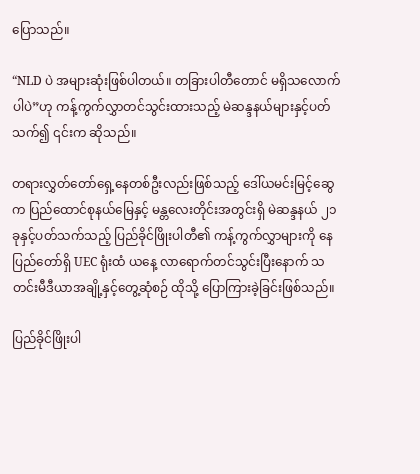ပြောသည်။

“NLD ပဲ အများဆုံးဖြစ်ပါတယ်။ တခြားပါတီတောင် မရှိသလောက်ပါပဲ”ဟု ကန့်ကွက်လွှာတင်သွင်းထားသည့် မဲဆန္ဒနယ်များနှင့်ပတ်သက်၍ ၎င်းက ဆိုသည်။

တရားလွှတ်တော်ရှေ့နေတစ်ဦးလည်းဖြစ်သည့် ဒေါ်ယမင်းမြင့်ဆွေက ပြည်ထောင်စုနယ်မြေနှင့် မန္တလေးတိုင်းအတွင်းရှိ မဲဆန္ဒနယ် ၂၁ ခုနှင့်ပတ်သက်သည့် ပြည်ခိုင်ဖြိုးပါတီ၏ ကန့်ကွက်လွှာများကို နေပြည်တော်ရှိ UEC ရုံးထံ ယနေ့ လာရောက်တင်သွင်းပြီးနောက် သတင်းမီဒီယာအချို့နှင့်တွေ့ဆုံစဉ် ထိုသို့ ပြောကြားခဲ့ခြင်းဖြစ်သည်။

ပြည်ခိုင်ဖြိုးပါ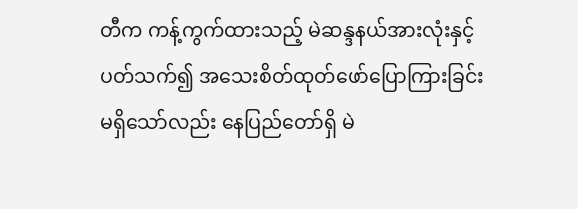တီက ကန့်ကွက်ထားသည့် မဲဆန္ဒနယ်အားလုံးနှင့် ပတ်သက်၍ အသေးစိတ်ထုတ်ဖော်ပြောကြားခြင်း မရှိသော်လည်း နေပြည်တော်ရှိ မဲ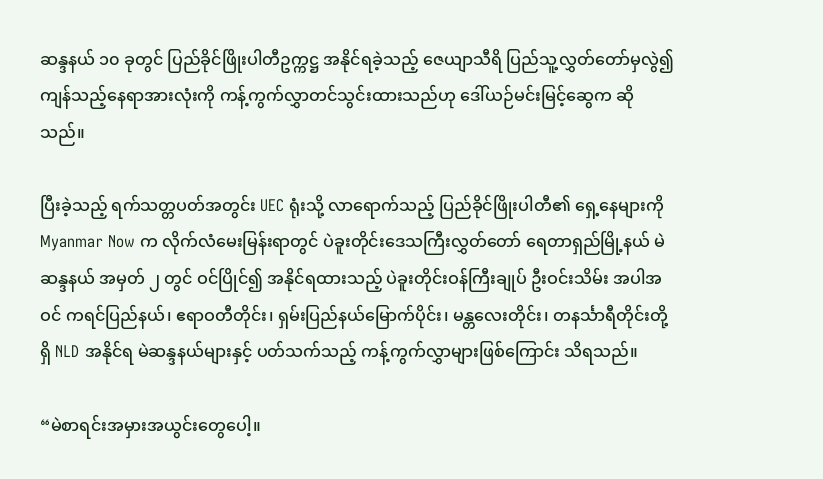ဆန္ဒနယ် ၁၀ ခုတွင် ပြည်ခိုင်ဖြိုးပါတီဥက္ကဋ္ဌ အနိုင်ရခဲ့သည့် ဇေယျာသီရိ ပြည်သူ့လွှတ်တော်မှလွဲ၍ ကျန်သည့်နေရာအားလုံးကို ကန့်ကွက်လွှာတင်သွင်းထားသည်ဟု ဒေါ်ယဉ်မင်းမြင့်ဆွေက ဆိုသည်။

ပြီးခဲ့သည့် ရက်သတ္တပတ်အတွင်း UEC ရုံးသို့ လာရောက်သည့် ပြည်ခိုင်ဖြိုးပါတီ၏ ရှေ့နေများကို Myanmar Now က လိုက်လံမေးမြန်းရာတွင် ပဲခူးတိုင်းဒေသကြီးလွှတ်တော် ရေတာရှည်မြို့နယ် မဲဆန္ဒနယ် အမှတ် ၂ တွင် ဝင်ပြိုင်၍ အနိုင်ရထားသည့် ပဲခူးတိုင်းဝန်ကြီးချုပ် ဦးဝင်းသိမ်း အပါအဝင် ကရင်ပြည်နယ်၊ ဧရာဝတီတိုင်း၊ ရှမ်းပြည်နယ်မြောက်ပိုင်း၊ မန္တလေးတိုင်း၊ တနင်္သာရီတိုင်းတို့ရှိ NLD အနိုင်ရ မဲဆန္ဒနယ်များနှင့် ပတ်သက်သည့် ကန့်ကွက်လွှာများဖြစ်ကြောင်း သိရသည်။

“မဲစာရင်းအမှားအယွင်းတွေပေါ့။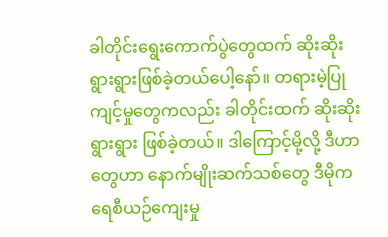ခါတိုင်းရွေးကောက်ပွဲတွေထက် ဆိုးဆိုးရွားရွားဖြစ်ခဲ့တယ်ပေါ့နော်။ တရားမဲ့ပြုကျင့်မှုတွေကလည်း ခါတိုင်းထက် ဆိုးဆိုးရွားရွား ဖြစ်ခဲ့တယ်။ ဒါကြောင့်မို့လို့ ဒီဟာတွေဟာ နောက်မျိုးဆက်သစ်တွေ ဒီမိုကရေစီယဉ်ကျေးမှု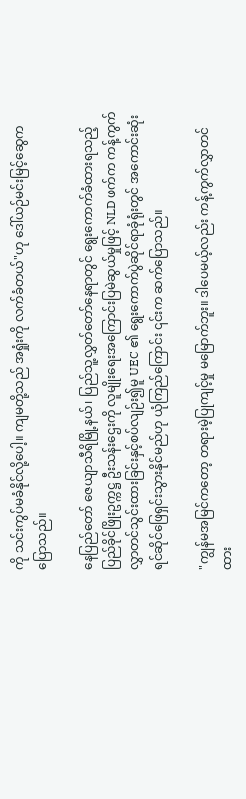ကို သင်းကွပ်မခံနိုင်လို့ပေါ့။ ကျမတို့သည် အရှုံးကို လက်ခံတယ်"ဟု ဒေါ်ယဉ်မင်းမြင့်ဆွေက ပြောသည်။

နေပြည်တော် ဇေယျာသီရိမြို့နယ်၊ ပြည်သူ့လွှတ်တော်နေရာတွင် ရွေးကောက်ခံထားရသည့် ပြည်ခိုင်ဖြိုးဥက္ကဋ္ဌ ဦးသန်းဌေးကို လူမျိုးရေးအကြောင်းပြမဲဆွယ်မှုဖြင့် NLD ဖက်က ကန့်ကွက်လွှာတင်သွင်းထားခြင်းနှင့်စပ်လျဉ်း၍မူ UEC ၏ ရွေးကောက်ပွဲဆိုင်ရာခုံရုံးတွင် အကောင်းဆုံးရင်ဆိုင်ဖြေရှင်းသွားနိုင်မည်ဟု ယုံကြည်ကြောင်း ၎င်းက ဆက်ပြောသည်။

"ကျွန်မအမြင်ကတော့ တရားမဲ့ပြုကျင့်မှု မမြောက်ဘူး။ ဒါပေမယ့်လည်း ကန့်ကွက်လွှာတင်ထား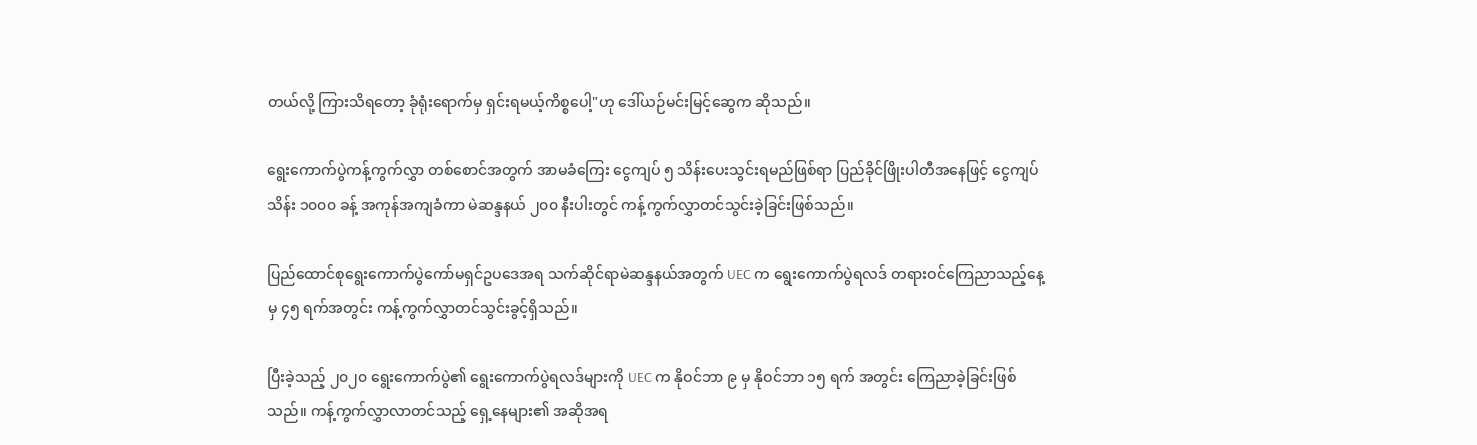တယ်လို့ ကြားသိရတော့ ခုံရုံးရောက်မှ ရှင်းရမယ့်ကိစ္စပေါ့"ဟု ဒေါ်ယဉ်မင်းမြင့်ဆွေက ဆိုသည်။

ရွေးကောက်ပွဲကန့်ကွက်လွှာ တစ်စောင်အတွက် အာမခံကြေး ငွေကျပ် ၅ သိန်း‌ပေးသွင်းရမည်ဖြစ်ရာ ပြည်ခိုင်ဖြိုးပါတီအနေဖြင့် ငွေကျပ်သိန်း ၁၀၀၀ ခန့် အကုန်အကျခံကာ မဲဆန္ဒနယ် ၂၀၀ နီးပါးတွင် ကန့်ကွက်လွှာတင်သွင်းခဲ့ခြင်းဖြစ်သည်။

ပြည်ထောင်စုရွေးကောက်ပွဲကော်မရှင်ဥပဒေအရ သက်ဆိုင်ရာမဲဆန္ဒနယ်အတွက် UEC က ရွေးကောက်ပွဲရလဒ် တရားဝင်ကြေညာသည့်နေ့မှ ၄၅ ရက်အတွင်း ကန့်ကွက်လွှာတင်သွင်းခွင့်ရှိသည်။

ပြီးခဲ့သည့် ၂၀၂၀ ရွေးကောက်ပွဲ၏ ရွေးကောက်ပွဲရလဒ်များကို UEC က နိုဝင်ဘာ ၉ မှ နိုဝင်ဘာ ၁၅ ရက် အတွင်း ကြေညာခဲ့ခြင်းဖြစ်သည်။ ကန့်ကွက်လွှာလာတင်သည့် ရှေ့နေများ၏ အဆိုအရ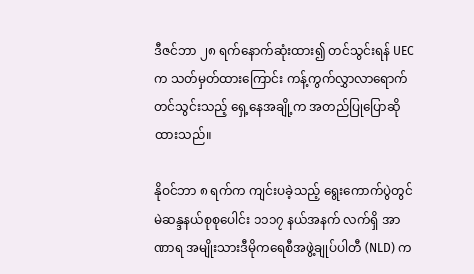ဒီဇင်ဘာ ၂၈ ရက်နောက်ဆုံးထား၍ တင်သွင်းရန် UECက သတ်မှတ်ထားကြောင်း ကန့်ကွက်လွှာလာရောက်တင်သွင်းသည့် ရှေ့နေအချို့က အတည်ပြုပြောဆိုထားသည်။

နိုဝင်ဘာ ၈ ရက်က ကျင်းပခဲ့သည့် ရွေးကောက်ပွဲတွင် မဲဆန္ဒနယ်စုစုပေါင်း ၁၁၁၇ နယ်အနက် လက်ရှိ အာဏာရ အမျိုးသားဒီမိုကရေစီအဖွဲ့ချုပ်ပါတီ (NLD) က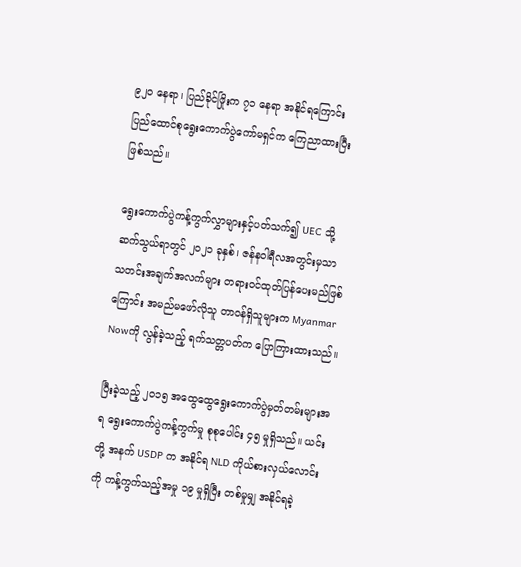၉၂၀ နေရာ၊ ပြည်ခိုင်ဖြိုးက ၇၁ နေရာ အနိုင်ရကြောင်း ပြည်ထောင်စုရွေးကောက်ပွဲကော်မရှင်က ကြေညာထားပြီးဖြစ်သည်။

ရွေးကောက်ပွဲကန့်ကွက်လွှာများနှင့်ပတ်သက်၍ UEC သို့ ဆက်သွယ်ရာတွင် ၂၀၂၁ ခုနှစ်၊ ဇန်နဝါရီလအတွင်းမှသာ သတင်းအချက်အလက်များ တရားဝင်ထုတ်ပြန်ပေးမည်ဖြစ်ကြောင်း အမည်မဖော်လိုသူ တာဝန်ရှိသူများက Myanmar Nowကို လွန်ခဲ့သည့် ရက်သတ္တပတ်က ပြောကြားထားသည်။

ပြီးခဲ့သည့် ၂၀၁၅ အထွေထွေရွေးကောက်ပွဲမှတ်တမ်းများအရ ရွေးကောက်ပွဲကန့်ကွက်မှု စုစုပေါင်း ၄၅ မှုရှိသည်။ ယင်းတို့ အနက် USDP က အနိုင်ရ NLD ကိုယ်စားလှယ်လောင်းကို ကန့်ကွက်သည့်အမှု ၁၉ မှုရှိပြီး တစ်မှုမျှ အနိုင်ရခဲ့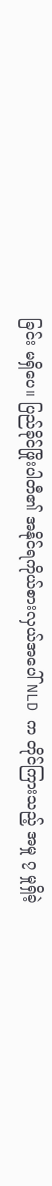ခြင်း မရှိပေ။ ပြည်ခိုင်ဖြိုးပါတီ၏ အနိုင်ရကိုယ်စားလှယ်အပေါ် NLD က တိုင်ကြားသည့် အမှု ၇ မှုရှိခဲ့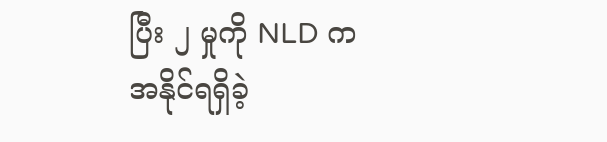ပြီး ၂ မှုကို NLD က အနိုင်ရရှိခဲ့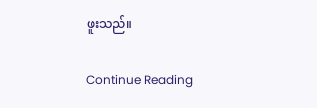ဖူးသည်။

Continue Reading